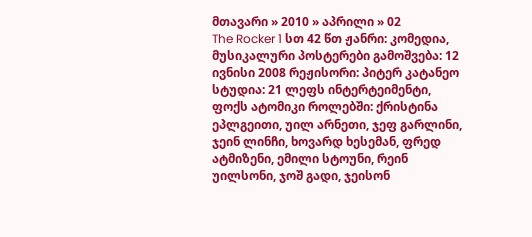მთავარი » 2010 » აპრილი » 02
The Rocker 1 სთ 42 წთ ჟანრი: კომედია, მუსიკალური პოსტერები გამოშვება: 12 ივნისი 2008 რეჟისორი: პიტერ კატანეო სტუდია: 21 ლეფს ინტერტეიმენტი, ფოქს ატომიკი როლებში: ქრისტინა ეპლგეითი, უილ არნეთი, ჯეფ გარლინი, ჯეინ ლინჩი, ხოვარდ ხესემან, ფრედ ატმიზენი, ემილი სტოუნი, რეინ უილსონი, ჯოშ გადი, ჯეისონ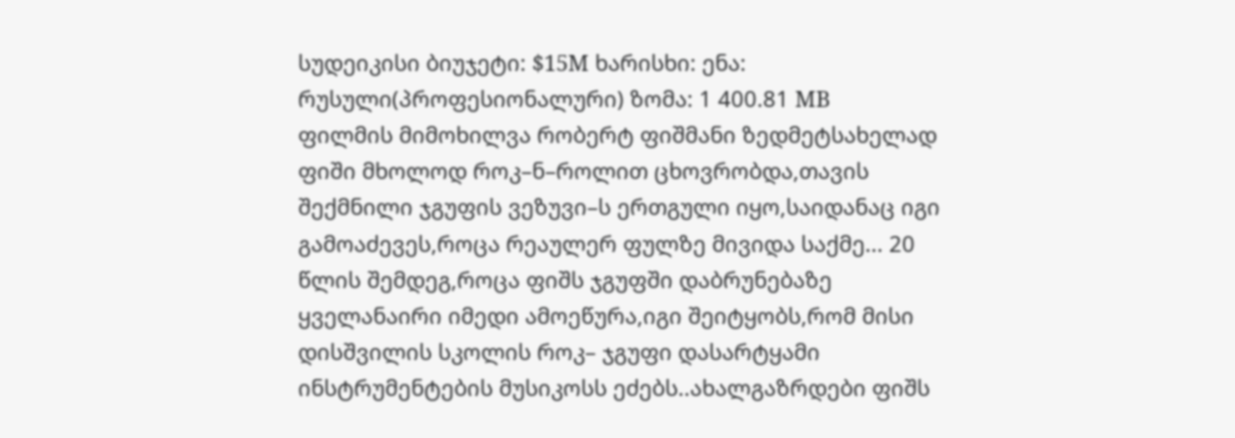სუდეიკისი ბიუჯეტი: $15M ხარისხი: ენა: რუსული(პროფესიონალური) ზომა: 1 400.81 MB
ფილმის მიმოხილვა რობერტ ფიშმანი ზედმეტსახელად ფიში მხოლოდ როკ–ნ–როლით ცხოვრობდა,თავის შექმნილი ჯგუფის ვეზუვი–ს ერთგული იყო,საიდანაც იგი გამოაძევეს,როცა რეაულერ ფულზე მივიდა საქმე... 20 წლის შემდეგ,როცა ფიშს ჯგუფში დაბრუნებაზე ყველანაირი იმედი ამოეწურა,იგი შეიტყობს,რომ მისი დისშვილის სკოლის როკ– ჯგუფი დასარტყამი ინსტრუმენტების მუსიკოსს ეძებს..ახალგაზრდები ფიშს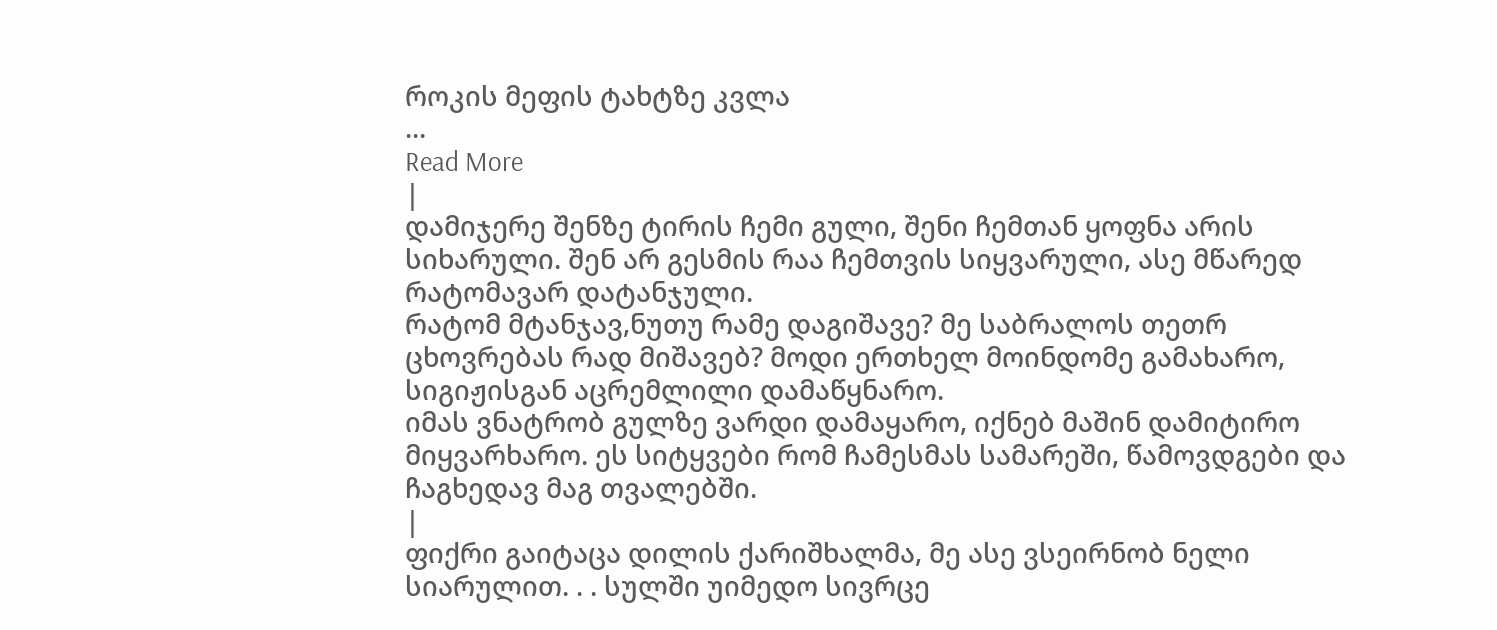როკის მეფის ტახტზე კვლა
...
Read More
|
დამიჯერე შენზე ტირის ჩემი გული, შენი ჩემთან ყოფნა არის სიხარული. შენ არ გესმის რაა ჩემთვის სიყვარული, ასე მწარედ რატომავარ დატანჯული.
რატომ მტანჯავ,ნუთუ რამე დაგიშავე? მე საბრალოს თეთრ ცხოვრებას რად მიშავებ? მოდი ერთხელ მოინდომე გამახარო, სიგიჟისგან აცრემლილი დამაწყნარო.
იმას ვნატრობ გულზე ვარდი დამაყარო, იქნებ მაშინ დამიტირო მიყვარხარო. ეს სიტყვები რომ ჩამესმას სამარეში, წამოვდგები და ჩაგხედავ მაგ თვალებში.
|
ფიქრი გაიტაცა დილის ქარიშხალმა, მე ასე ვსეირნობ ნელი სიარულით. . . სულში უიმედო სივრცე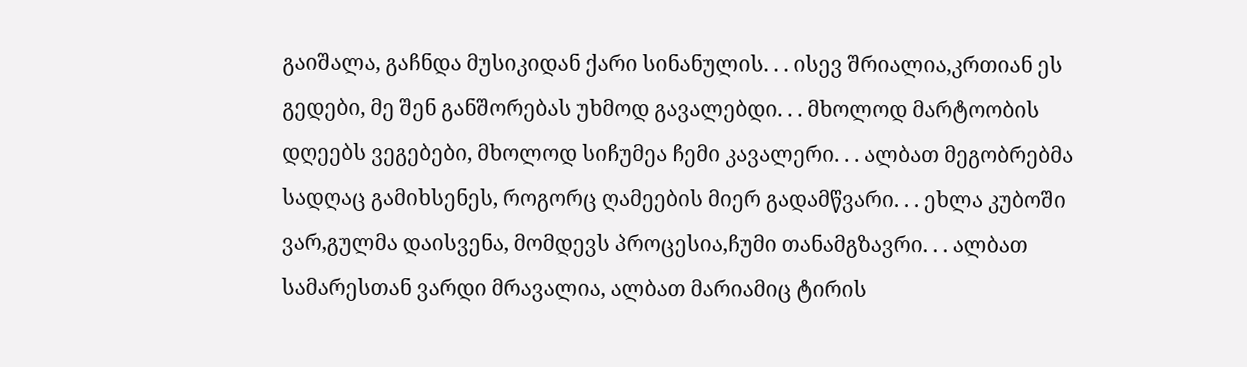გაიშალა, გაჩნდა მუსიკიდან ქარი სინანულის. . . ისევ შრიალია,კრთიან ეს გედები, მე შენ განშორებას უხმოდ გავალებდი. . . მხოლოდ მარტოობის დღეებს ვეგებები, მხოლოდ სიჩუმეა ჩემი კავალერი. . . ალბათ მეგობრებმა სადღაც გამიხსენეს, როგორც ღამეების მიერ გადამწვარი. . . ეხლა კუბოში ვარ,გულმა დაისვენა, მომდევს პროცესია,ჩუმი თანამგზავრი. . . ალბათ სამარესთან ვარდი მრავალია, ალბათ მარიამიც ტირის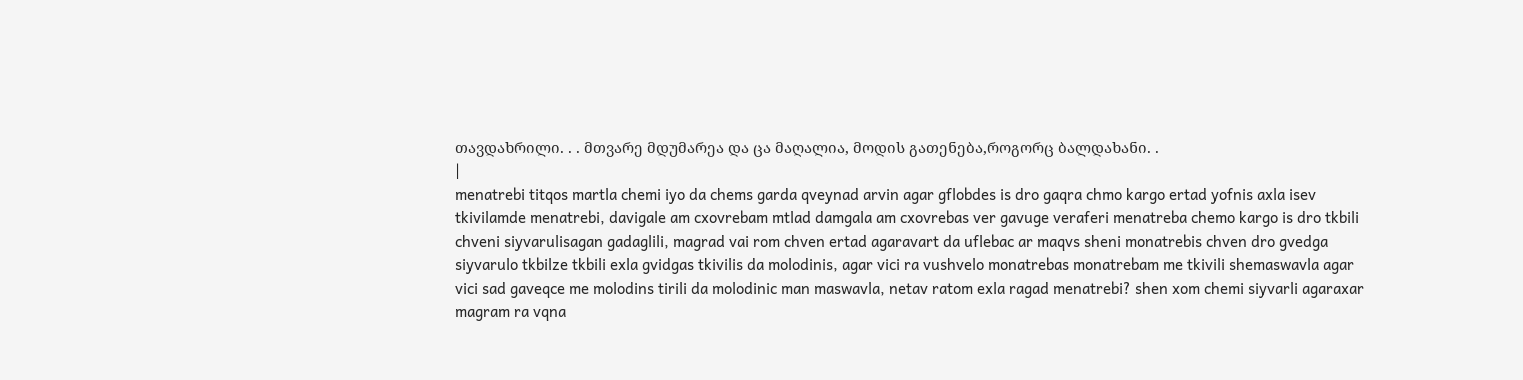თავდახრილი. . . მთვარე მდუმარეა და ცა მაღალია, მოდის გათენება,როგორც ბალდახანი. .
|
menatrebi titqos martla chemi iyo da chems garda qveynad arvin agar gflobdes is dro gaqra chmo kargo ertad yofnis axla isev tkivilamde menatrebi, davigale am cxovrebam mtlad damgala am cxovrebas ver gavuge veraferi menatreba chemo kargo is dro tkbili chveni siyvarulisagan gadaglili, magrad vai rom chven ertad agaravart da uflebac ar maqvs sheni monatrebis chven dro gvedga siyvarulo tkbilze tkbili exla gvidgas tkivilis da molodinis, agar vici ra vushvelo monatrebas monatrebam me tkivili shemaswavla agar vici sad gaveqce me molodins tirili da molodinic man maswavla, netav ratom exla ragad menatrebi? shen xom chemi siyvarli agaraxar magram ra vqna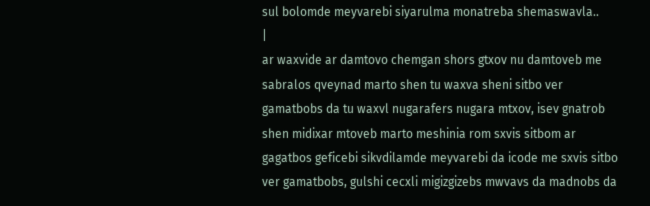sul bolomde meyvarebi siyarulma monatreba shemaswavla..
|
ar waxvide ar damtovo chemgan shors gtxov nu damtoveb me sabralos qveynad marto shen tu waxva sheni sitbo ver gamatbobs da tu waxvl nugarafers nugara mtxov, isev gnatrob shen midixar mtoveb marto meshinia rom sxvis sitbom ar gagatbos geficebi sikvdilamde meyvarebi da icode me sxvis sitbo ver gamatbobs, gulshi cecxli migizgizebs mwvavs da madnobs da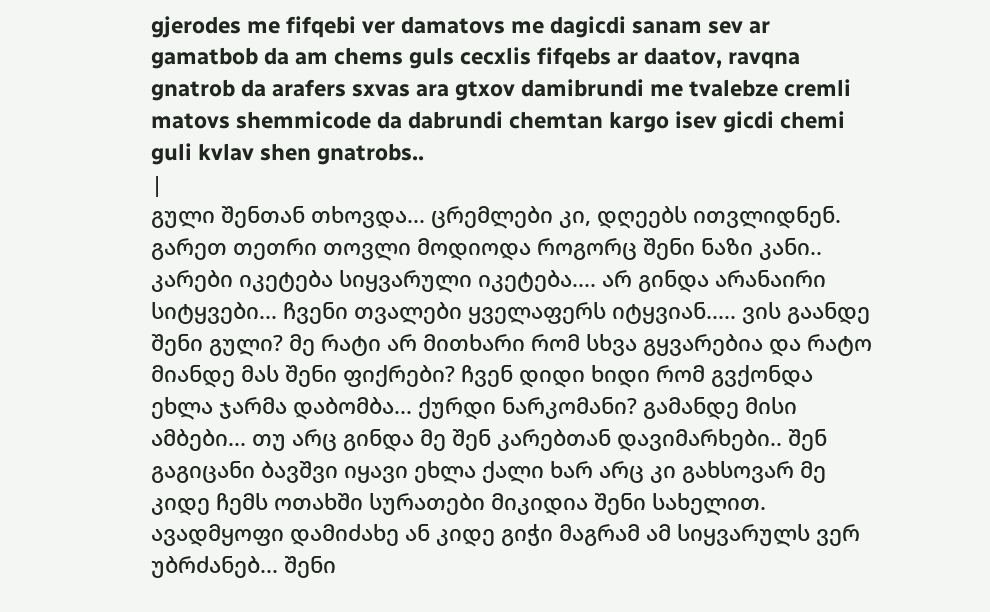gjerodes me fifqebi ver damatovs me dagicdi sanam sev ar gamatbob da am chems guls cecxlis fifqebs ar daatov, ravqna gnatrob da arafers sxvas ara gtxov damibrundi me tvalebze cremli matovs shemmicode da dabrundi chemtan kargo isev gicdi chemi guli kvlav shen gnatrobs..
|
გული შენთან თხოვდა... ცრემლები კი, დღეებს ითვლიდნენ. გარეთ თეთრი თოვლი მოდიოდა როგორც შენი ნაზი კანი.. კარები იკეტება სიყვარული იკეტება.... არ გინდა არანაირი სიტყვები... ჩვენი თვალები ყველაფერს იტყვიან..... ვის გაანდე შენი გული? მე რატი არ მითხარი რომ სხვა გყვარებია და რატო მიანდე მას შენი ფიქრები? ჩვენ დიდი ხიდი რომ გვქონდა ეხლა ჯარმა დაბომბა... ქურდი ნარკომანი? გამანდე მისი ამბები... თუ არც გინდა მე შენ კარებთან დავიმარხები.. შენ გაგიცანი ბავშვი იყავი ეხლა ქალი ხარ არც კი გახსოვარ მე კიდე ჩემს ოთახში სურათები მიკიდია შენი სახელით. ავადმყოფი დამიძახე ან კიდე გიჭი მაგრამ ამ სიყვარულს ვერ უბრძანებ... შენი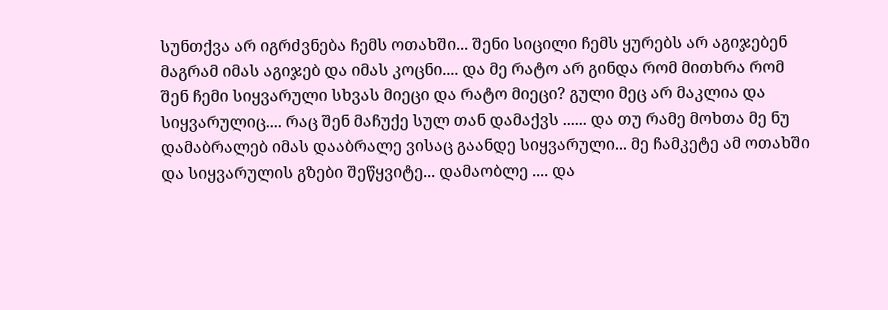სუნთქვა არ იგრძვნება ჩემს ოთახში... შენი სიცილი ჩემს ყურებს არ აგიჯებენ მაგრამ იმას აგიჯებ და იმას კოცნი.... და მე რატო არ გინდა რომ მითხრა რომ შენ ჩემი სიყვარული სხვას მიეცი და რატო მიეცი? გული მეც არ მაკლია და სიყვარულიც.... რაც შენ მაჩუქე სულ თან დამაქვს ...... და თუ რამე მოხთა მე ნუ დამაბრალებ იმას დააბრალე ვისაც გაანდე სიყვარული... მე ჩამკეტე ამ ოთახში და სიყვარულის გზები შეწყვიტე... დამაობლე .... და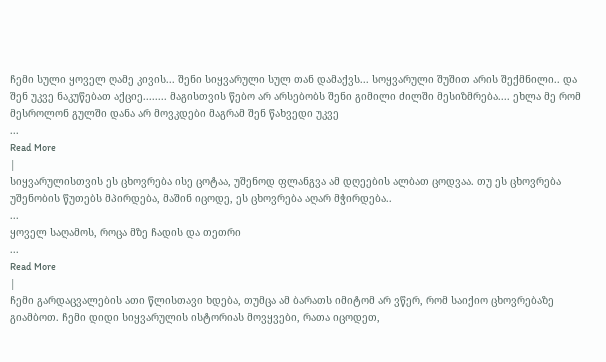ჩემი სული ყოველ ღამე კივის... შენი სიყვარული სულ თან დამაქვს... სოყვარული შუშით არის შექმნილი.. და შენ უკვე ნაკუწებათ აქციე........ მაგისთვის წებო არ არსებობს შენი გიმილი ძილში მესიზმრება.... ეხლა მე რომ მესროლონ გულში დანა არ მოვკდები მაგრამ შენ წახვედი უკვე
...
Read More
|
სიყვარულისთვის ეს ცხოვრება ისე ცოტაა, უშენოდ ფლანგვა ამ დღეების ალბათ ცოდვაა. თუ ეს ცხოვრება უშენობის წუთებს მპირდება, მაშინ იცოდე, ეს ცხოვრება აღარ მჭირდება..
...
ყოველ საღამოს, როცა მზე ჩადის და თეთრი
...
Read More
|
ჩემი გარდაცვალების ათი წლისთავი ხდება, თუმცა ამ ბარათს იმიტომ არ ვწერ, რომ საიქიო ცხოვრებაზე გიამბოთ. ჩემი დიდი სიყვარულის ისტორიას მოვყვები, რათა იცოდეთ,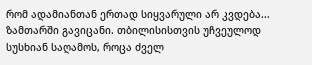რომ ადამიანთან ერთად სიყვარული არ კვდება... ზამთარში გავიცანი. თბილისისთვის უჩვეულოდ სუსხიან საღამოს, როცა ძველ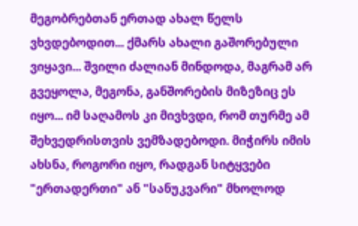მეგობრებთან ერთად ახალ წელს ვხვდებოდით... ქმარს ახალი გაშორებული ვიყავი... შვილი ძალიან მინდოდა, მაგრამ არ გვეყოლა, მეგონა, განშორების მიზეზიც ეს იყო... იმ საღამოს კი მივხვდი, რომ თურმე ამ შეხვედრისთვის ვემზადებოდი. მიჭირს იმის ახსნა, როგორი იყო, რადგან სიტყვები "ერთადერთი" ან "სანუკვარი" მხოლოდ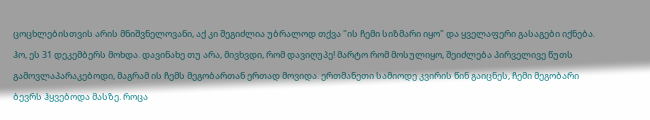ცოცხლებისთვის არის მნიშვნელოვანი, აქ კი შეგიძლია უბრალოდ თქვა "ის ჩემი სიზმარი იყო" და ყველაფერი გასაგები იქნება. ჰო, ეს 31 დეკემბერს მოხდა. დავინახე თუ არა, მივხვდი, რომ დავიღუპე! მარტო რომ მოსულიყო, შეიძლება პირველივე წუთს გამოვლაპარაკებოდი, მაგრამ ის ჩემს მეგობართან ერთად მოვიდა. ერთმანეთი სამიოდე კვირის წინ გაიცნეს, ჩემი მეგობარი ბევრს ჰყვებოდა მასზე. როცა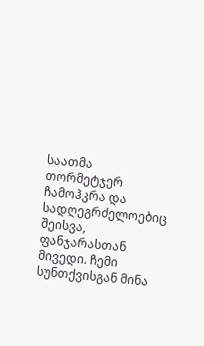საათმა თორმეტჯერ ჩამოჰკრა და სადღეგრძელოებიც შეისვა, ფანჯარასთან მივედი. ჩემი სუნთქვისგან მინა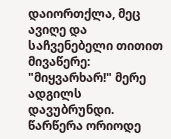დაიორთქლა, მეც ავიღე და საჩვენებელი თითით მივაწერე: "მიყვარხარ!" მერე ადგილს დავუბრუნდი. წარწერა ორიოდე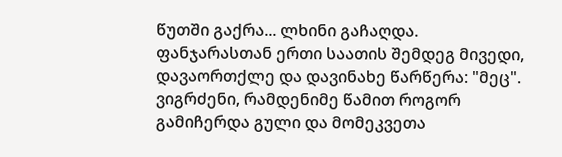წუთში გაქრა... ლხინი გაჩაღდა. ფანჯარასთან ერთი საათის შემდეგ მივედი, დავაორთქლე და დავინახე წარწერა: "მეც". ვიგრძენი, რამდენიმე წამით როგორ გამიჩერდა გული და მომეკვეთა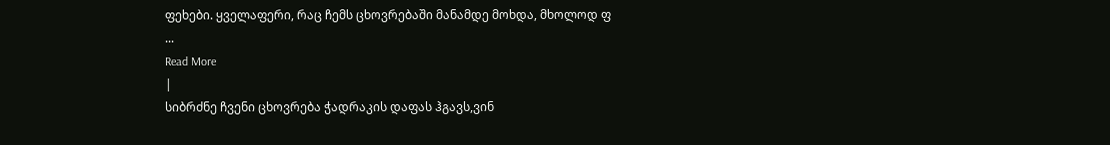ფეხები. ყველაფერი, რაც ჩემს ცხოვრებაში მანამდე მოხდა, მხოლოდ ფ
...
Read More
|
სიბრძნე ჩვენი ცხოვრება ჭადრაკის დაფას ჰგავს,ვინ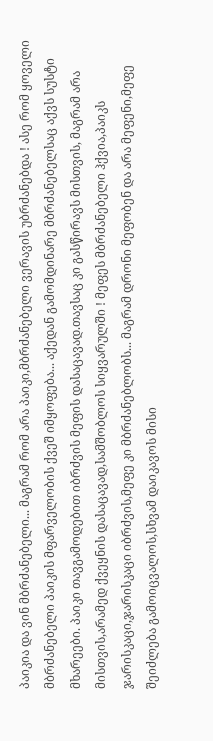პაიკია და ვინ მბრძანებელი... მაგრამ რომ არა პაიკი,მბრძანებელი ვერავის უბრძანებდა ! ასე რომ ყოველი მბრძანებელი პაიკის მფარველობის ქვეშ იმყოფება... აქედან გამომდინარე მბრძანებელსაც აქვს სუსტი მხარეები. პაიკი თავგამოდებით იბრძვის მეფის დასაცავად.თავსაც კი გასწირავს მისთვის, მაგრამ არა მისთვის,არამედ ქვეყნის დასაცავად,სამშობლოს სიყვარულში ! მეფეს მბრძანებელი ჰქვია,პაიკს ჯარისკაცი,ჯარისკაცი იბრძვის,მეფე კი მბრძანებლობს... მაგრამ დრონი მეფობენ და არა მეფენი,მეფე შეიძლება გამოიცვალოს,სხვამ დაიკავოს მისი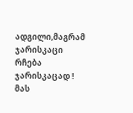ადგილი,მაგრამ ჯარისკაცი რჩება ჯარისკაცად ! მას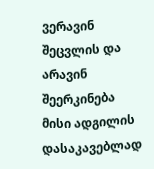ვერავინ შეცვლის და არავინ შეერკინება მისი ადგილის დასაკავებლად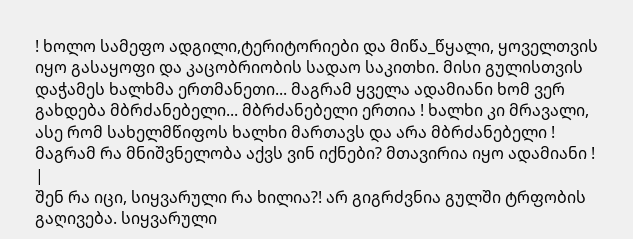! ხოლო სამეფო ადგილი,ტერიტორიები და მიწა_წყალი, ყოველთვის იყო გასაყოფი და კაცობრიობის სადაო საკითხი. მისი გულისთვის დაჭამეს ხალხმა ერთმანეთი... მაგრამ ყველა ადამიანი ხომ ვერ გახდება მბრძანებელი... მბრძანებელი ერთია ! ხალხი კი მრავალი, ასე რომ სახელმწიფოს ხალხი მართავს და არა მბრძანებელი ! მაგრამ რა მნიშვნელობა აქვს ვინ იქნები? მთავირია იყო ადამიანი !
|
შენ რა იცი, სიყვარული რა ხილია?! არ გიგრძვნია გულში ტრფობის გაღივება. სიყვარული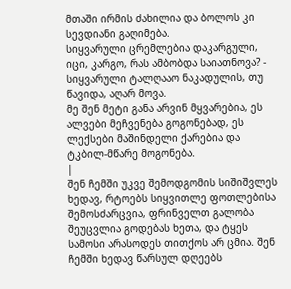მთაში ირმის ძახილია და ბოლოს კი სევდიანი გაღიმება.
სიყვარული ცრემლებია დაკარგული, იცი, კარგო, რას ამბობდა საიათნოვა? - სიყვარული ტალღააო ნაკადულის, თუ წავიდა, აღარ მოვა.
მე შენ მეტი განა არვინ მყვარებია, ეს ალვები მეჩვენება გოგონებად, ეს ლექსები მაშინდელი ქარებია და ტკბილ-მწარე მოგონება.
|
შენ ჩემში უკვე შემოდგომის სიშიშვლეს ხედავ, რტოებს სიყვითლე ფოთლებისა შემოსძარცვია, ფრინველთ გალობა შეუცვლია გოდებას ხეთა, და ტყეს სამოსი არასოდეს თითქოს არ ცმია. შენ ჩემში ხედავ წარსულ დღეებს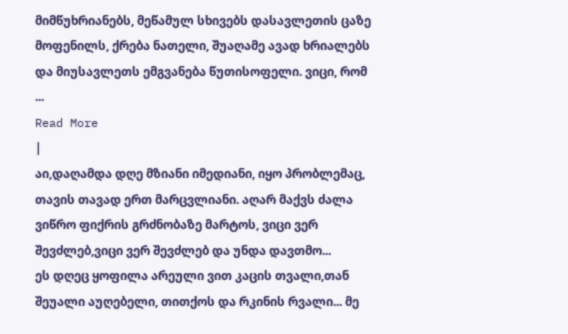მიმწუხრიანებს, მეწამულ სხივებს დასავლეთის ცაზე მოფენილს, ქრება ნათელი, შუაღამე ავად ხრიალებს და მიუსავლეთს ემგვანება წუთისოფელი. ვიცი, რომ
...
Read More
|
აი,დაღამდა დღე მზიანი იმედიანი, იყო პრობლემაც, თავის თავად ერთ მარცვლიანი. აღარ მაქვს ძალა ვიწრო ფიქრის გრძნობაზე მარტოს, ვიცი ვერ შევძლებ,ვიცი ვერ შევძლებ და უნდა დავთმო...
ეს დღეც ყოფილა არეული ვით კაცის თვალი,თან შეუალი აუღებელი, თითქოს და რკინის რვალი... მე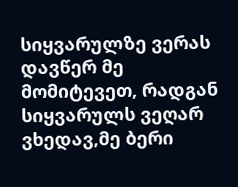სიყვარულზე ვერას დავწერ მე მომიტევეთ, რადგან სიყვარულს ვეღარ ვხედავ,მე ბერი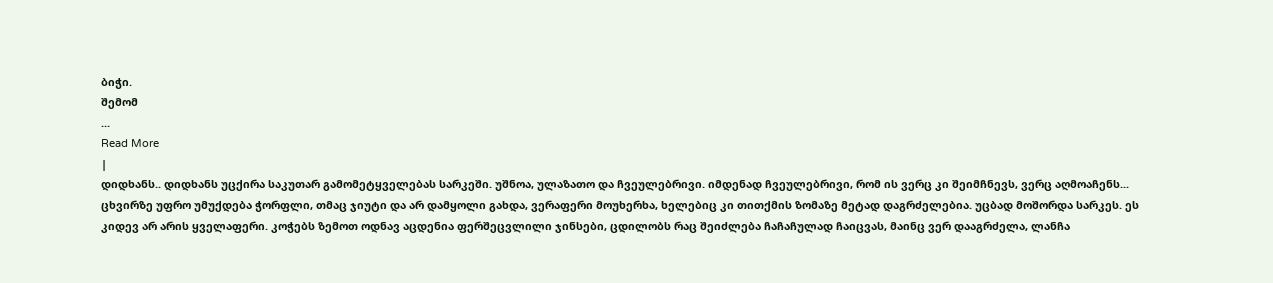ბიჭი.
შემომ
...
Read More
|
დიდხანს.. დიდხანს უცქირა საკუთარ გამომეტყველებას სარკეში. უშნოა, ულაზათო და ჩვეულებრივი. იმდენად ჩვეულებრივი, რომ ის ვერც კი შეიმჩნევს, ვერც აღმოაჩენს... ცხვირზე უფრო უმუქდება ჭორფლი, თმაც ჯიუტი და არ დამყოლი გახდა, ვერაფერი მოუხერხა, ხელებიც კი თითქმის ზომაზე მეტად დაგრძელებია. უცბად მოშორდა სარკეს. ეს კიდევ არ არის ყველაფერი. კოჭებს ზემოთ ოდნავ აცდენია ფერშეცვლილი ჯინსები, ცდილობს რაც შეიძლება ჩაჩაჩულად ჩაიცვას, მაინც ვერ დააგრძელა, ლანჩა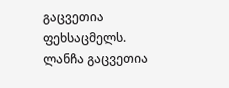გაცვეთია ფეხსაცმელს. ლანჩა გაცვეთია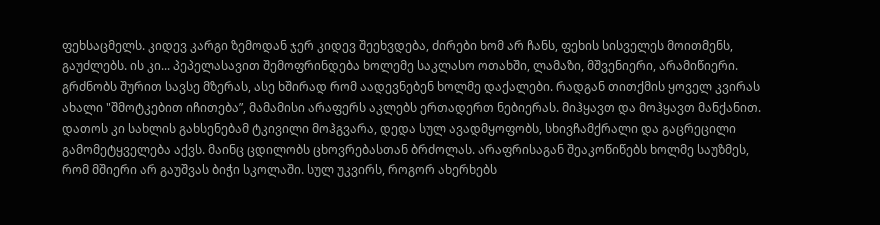ფეხსაცმელს. კიდევ კარგი ზემოდან ჯერ კიდევ შეეხვდება, ძირები ხომ არ ჩანს, ფეხის სისველეს მოითმენს, გაუძლებს. ის კი... პეპელასავით შემოფრინდება ხოლემე საკლასო ოთახში, ლამაზი, მშვენიერი, არამიწიერი. გრძნობს შურით სავსე მზერას, ასე ხშირად რომ აადევნებენ ხოლმე დაქალები. რადგან თითქმის ყოველ კვირას ახალი "შმოტკებით იჩითება”, მამამისი არაფერს აკლებს ერთადერთ ნებიერას. მიჰყავთ და მოჰყავთ მანქანით. დათოს კი სახლის გახსენებამ ტკივილი მოჰგვარა, დედა სულ ავადმყოფობს, სხივჩამქრალი და გაცრეცილი გამომეტყველება აქვს. მაინც ცდილობს ცხოვრებასთან ბრძოლას. არაფრისაგან შეაკოწიწებს ხოლმე საუზმეს, რომ მშიერი არ გაუშვას ბიჭი სკოლაში. სულ უკვირს, როგორ ახერხებს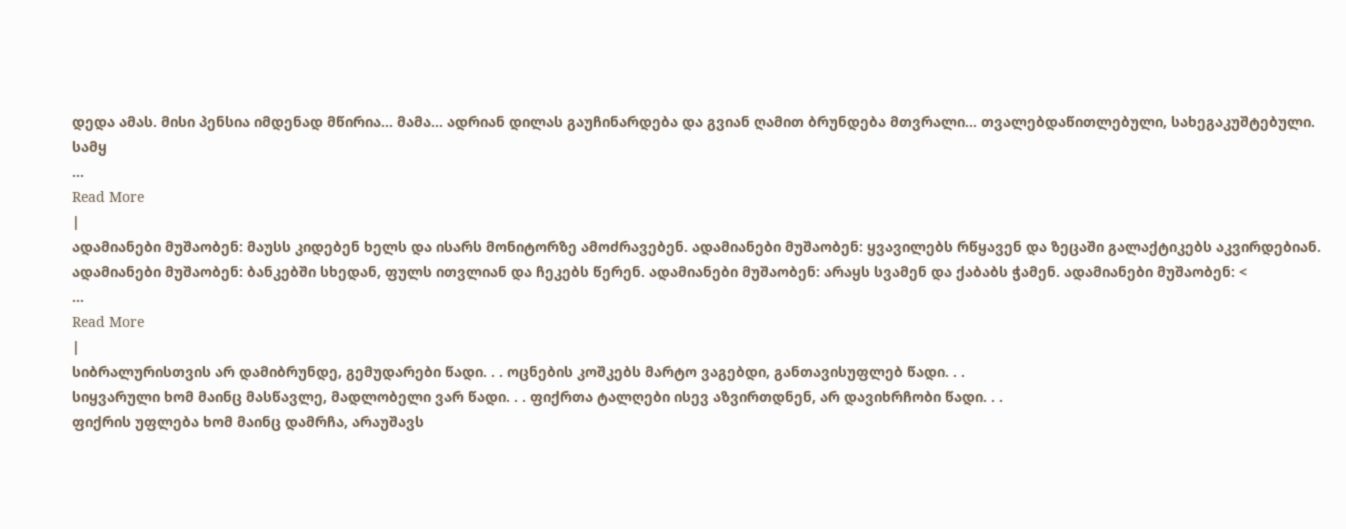დედა ამას. მისი პენსია იმდენად მწირია... მამა... ადრიან დილას გაუჩინარდება და გვიან ღამით ბრუნდება მთვრალი... თვალებდაწითლებული, სახეგაკუშტებული. სამყ
...
Read More
|
ადამიანები მუშაობენ: მაუსს კიდებენ ხელს და ისარს მონიტორზე ამოძრავებენ. ადამიანები მუშაობენ: ყვავილებს რწყავენ და ზეცაში გალაქტიკებს აკვირდებიან. ადამიანები მუშაობენ: ბანკებში სხედან, ფულს ითვლიან და ჩეკებს წერენ. ადამიანები მუშაობენ: არაყს სვამენ და ქაბაბს ჭამენ. ადამიანები მუშაობენ: <
...
Read More
|
სიბრალურისთვის არ დამიბრუნდე, გემუდარები წადი. . . ოცნების კოშკებს მარტო ვაგებდი, განთავისუფლებ წადი. . .
სიყვარული ხომ მაინც მასწავლე, მადლობელი ვარ წადი. . . ფიქრთა ტალღები ისევ აზვირთდნენ, არ დავიხრჩობი წადი. . .
ფიქრის უფლება ხომ მაინც დამრჩა, არაუშავს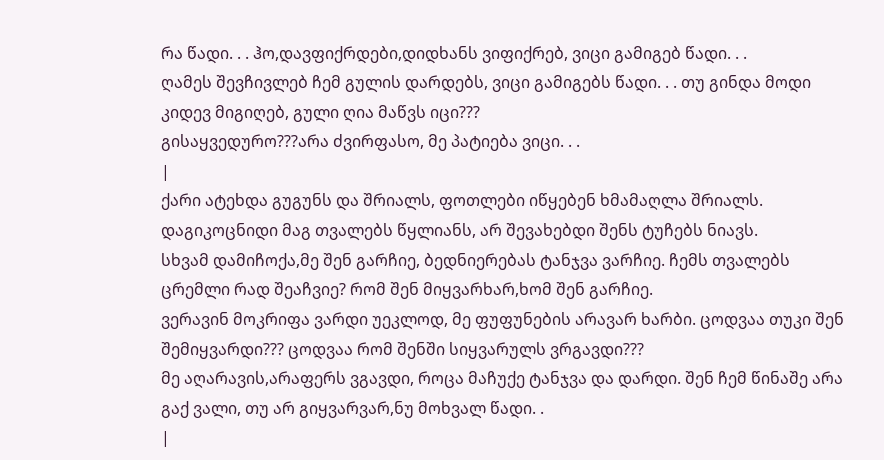რა წადი. . . ჰო,დავფიქრდები,დიდხანს ვიფიქრებ, ვიცი გამიგებ წადი. . .
ღამეს შევჩივლებ ჩემ გულის დარდებს, ვიცი გამიგებს წადი. . . თუ გინდა მოდი კიდევ მიგიღებ, გული ღია მაწვს იცი???
გისაყვედურო???არა ძვირფასო, მე პატიება ვიცი. . .
|
ქარი ატეხდა გუგუნს და შრიალს, ფოთლები იწყებენ ხმამაღლა შრიალს. დაგიკოცნიდი მაგ თვალებს წყლიანს, არ შევახებდი შენს ტუჩებს ნიავს.
სხვამ დამიჩოქა,მე შენ გარჩიე, ბედნიერებას ტანჯვა ვარჩიე. ჩემს თვალებს ცრემლი რად შეაჩვიე? რომ შენ მიყვარხარ,ხომ შენ გარჩიე.
ვერავინ მოკრიფა ვარდი უეკლოდ, მე ფუფუნების არავარ ხარბი. ცოდვაა თუკი შენ შემიყვარდი??? ცოდვაა რომ შენში სიყვარულს ვრგავდი???
მე აღარავის,არაფერს ვგავდი, როცა მაჩუქე ტანჯვა და დარდი. შენ ჩემ წინაშე არა გაქ ვალი, თუ არ გიყვარვარ,ნუ მოხვალ წადი. .
|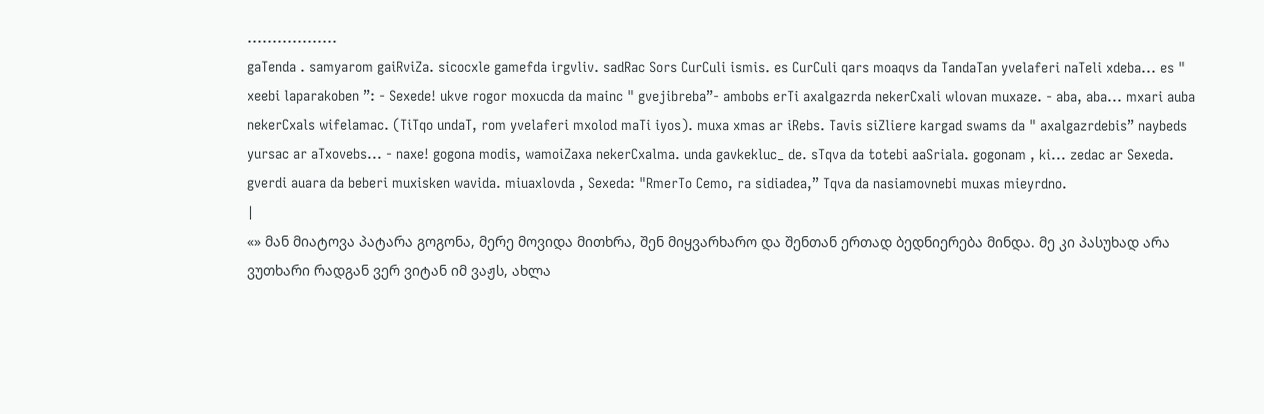..................
gaTenda . samyarom gaiRviZa. sicocxle gamefda irgvliv. sadRac Sors CurCuli ismis. es CurCuli qars moaqvs da TandaTan yvelaferi naTeli xdeba... es " xeebi laparakoben ”: - Sexede! ukve rogor moxucda da mainc " gvejibreba”- ambobs erTi axalgazrda nekerCxali wlovan muxaze. - aba, aba... mxari auba nekerCxals wifelamac. (TiTqo undaT, rom yvelaferi mxolod maTi iyos). muxa xmas ar iRebs. Tavis siZliere kargad swams da " axalgazrdebis” naybeds yursac ar aTxovebs... - naxe! gogona modis, wamoiZaxa nekerCxalma. unda gavkekluc_ de. sTqva da totebi aaSriala. gogonam , ki... zedac ar Sexeda. gverdi auara da beberi muxisken wavida. miuaxlovda , Sexeda: "RmerTo Cemo, ra sidiadea,” Tqva da nasiamovnebi muxas mieyrdno.
|
«» მან მიატოვა პატარა გოგონა, მერე მოვიდა მითხრა, შენ მიყვარხარო და შენთან ერთად ბედნიერება მინდა. მე კი პასუხად არა ვუთხარი რადგან ვერ ვიტან იმ ვაჟს, ახლა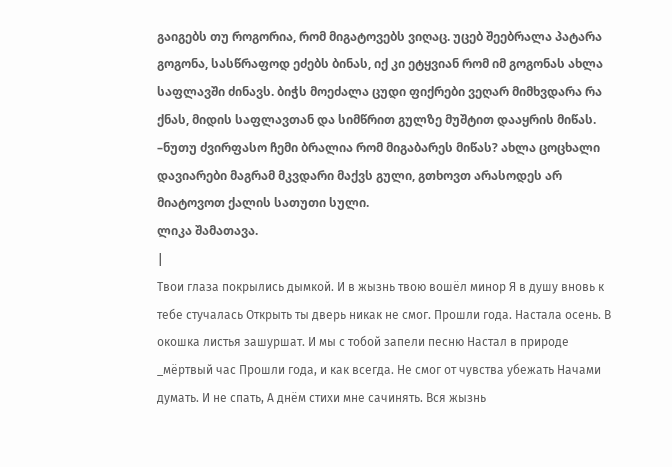გაიგებს თუ როგორია, რომ მიგატოვებს ვიღაც. უცებ შეებრალა პატარა გოგონა, სასწრაფოდ ეძებს ბინას, იქ კი ეტყვიან რომ იმ გოგონას ახლა საფლავში ძინავს. ბიჭს მოეძალა ცუდი ფიქრები ვეღარ მიმხვდარა რა ქნას, მიდის საფლავთან და სიმწრით გულზე მუშტით დააყრის მიწას. –ნუთუ ძვირფასო ჩემი ბრალია რომ მიგაბარეს მიწას? ახლა ცოცხალი დავიარები მაგრამ მკვდარი მაქვს გული, გთხოვთ არასოდეს არ მიატოვოთ ქალის სათუთი სული.
ლიკა შამათავა.
|
Твои глаза покрылись дымкой. И в жызнь твою вошёл минор Я в душу вновь к тебе стучалась Открыть ты дверь никак не смог. Прошли года. Настала осень. В окошка листья зашуршат. И мы с тобой запели песню Настал в природе _мёртвый час Прошли года, и как всегда. Не смог от чувства убежать Начами думать. И не спать, А днём стихи мне сачинять. Вся жызнь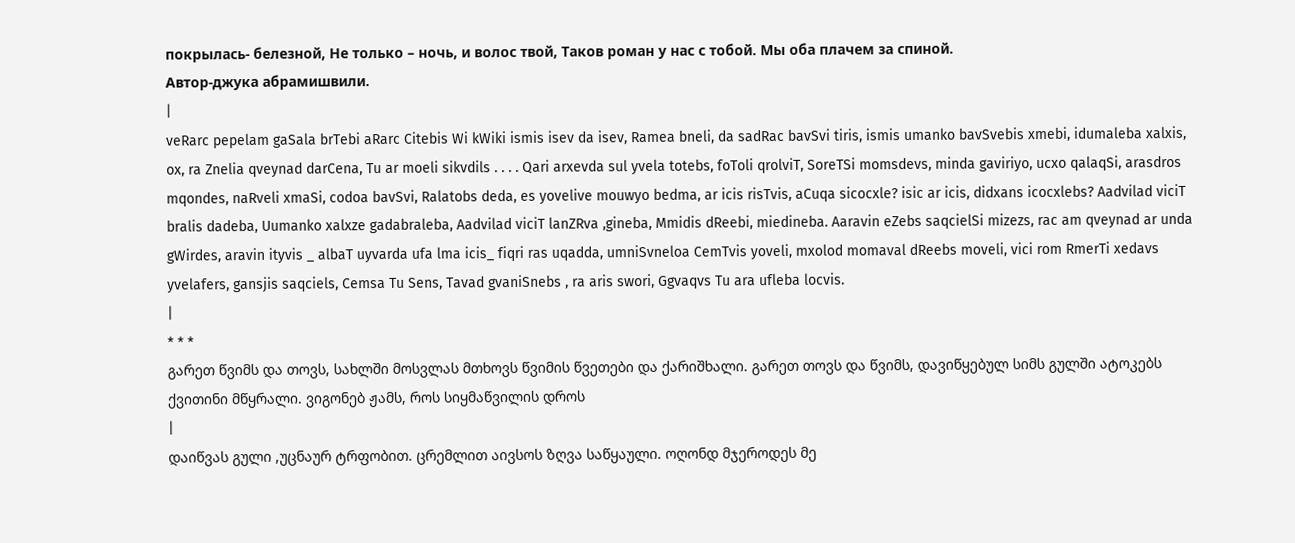покрылась- белезной, Не только – ночь, и волос твой, Таков роман у нас с тобой. Мы оба плачем за спиной.
Автор-джука абрамишвили.
|
veRarc pepelam gaSala brTebi aRarc Citebis Wi kWiki ismis isev da isev, Ramea bneli, da sadRac bavSvi tiris, ismis umanko bavSvebis xmebi, idumaleba xalxis, ox, ra Znelia qveynad darCena, Tu ar moeli sikvdils . . . . Qari arxevda sul yvela totebs, foToli qrolviT, SoreTSi momsdevs, minda gaviriyo, ucxo qalaqSi, arasdros mqondes, naRveli xmaSi, codoa bavSvi, Ralatobs deda, es yovelive mouwyo bedma, ar icis risTvis, aCuqa sicocxle? isic ar icis, didxans icocxlebs? Aadvilad viciT bralis dadeba, Uumanko xalxze gadabraleba, Aadvilad viciT lanZRva ,gineba, Mmidis dReebi, miedineba. Aaravin eZebs saqcielSi mizezs, rac am qveynad ar unda gWirdes, aravin ityvis _ albaT uyvarda ufa lma icis_ fiqri ras uqadda, umniSvneloa CemTvis yoveli, mxolod momaval dReebs moveli, vici rom RmerTi xedavs yvelafers, gansjis saqciels, Cemsa Tu Sens, Tavad gvaniSnebs , ra aris swori, Ggvaqvs Tu ara ufleba locvis.
|
* * *
გარეთ წვიმს და თოვს, სახლში მოსვლას მთხოვს წვიმის წვეთები და ქარიშხალი. გარეთ თოვს და წვიმს, დავიწყებულ სიმს გულში ატოკებს ქვითინი მწყრალი. ვიგონებ ჟამს, როს სიყმაწვილის დროს
|
დაიწვას გული ,უცნაურ ტრფობით. ცრემლით აივსოს ზღვა საწყაული. ოღონდ მჯეროდეს მე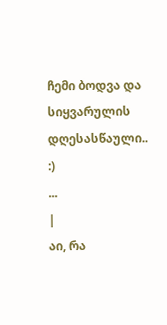ჩემი ბოდვა და სიყვარულის დღესასწაული.. :)
...
|
აი, რა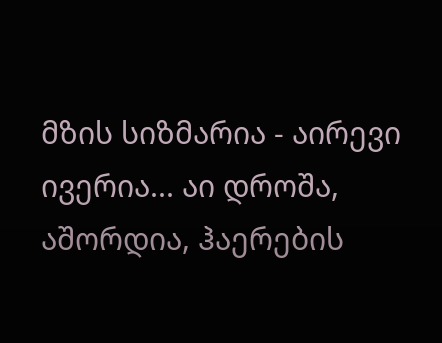მზის სიზმარია - აირევი ივერია... აი დროშა, აშორდია, ჰაერების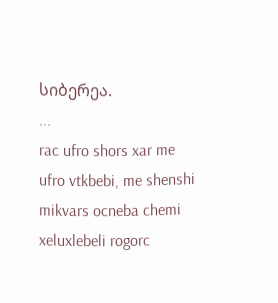სიბერეა.
...
rac ufro shors xar me ufro vtkbebi, me shenshi mikvars ocneba chemi xeluxlebeli rogorc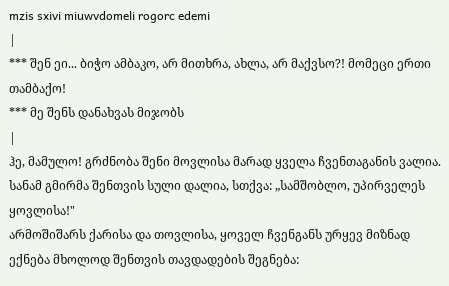mzis sxivi miuwvdomeli rogorc edemi
|
*** შენ ეი... ბიჭო ამბაკო, არ მითხრა, ახლა, არ მაქვსო?! მომეცი ერთი თამბაქო!
*** მე შენს დანახვას მიჯობს
|
ჰე, მამულო! გრძნობა შენი მოვლისა მარად ყველა ჩვენთაგანის ვალია. სანამ გმირმა შენთვის სული დალია, სთქვა: „სამშობლო, უპირველეს ყოვლისა!"
არმოშიშარს ქარისა და თოვლისა, ყოველ ჩვენგანს ურყევ მიზნად ექნება მხოლოდ შენთვის თავდადების შეგნება: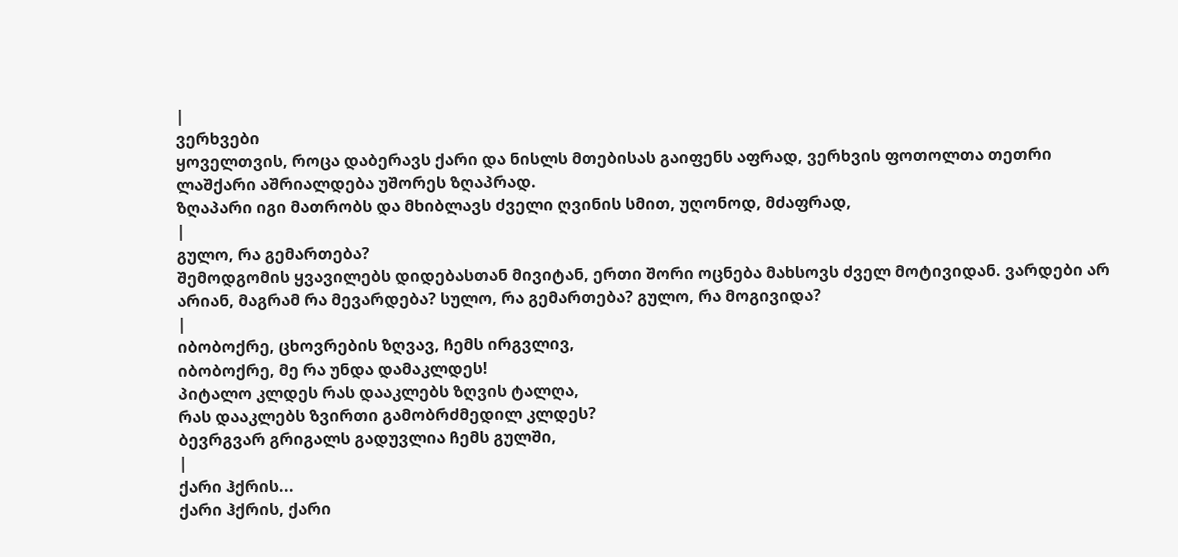|
ვერხვები
ყოველთვის, როცა დაბერავს ქარი და ნისლს მთებისას გაიფენს აფრად, ვერხვის ფოთოლთა თეთრი ლაშქარი აშრიალდება უშორეს ზღაპრად.
ზღაპარი იგი მათრობს და მხიბლავს ძველი ღვინის სმით, უღონოდ, მძაფრად,
|
გულო, რა გემართება?
შემოდგომის ყვავილებს დიდებასთან მივიტან, ერთი შორი ოცნება მახსოვს ძველ მოტივიდან. ვარდები არ არიან, მაგრამ რა მევარდება? სულო, რა გემართება? გულო, რა მოგივიდა?
|
იბობოქრე, ცხოვრების ზღვავ, ჩემს ირგვლივ,
იბობოქრე, მე რა უნდა დამაკლდეს!
პიტალო კლდეს რას დააკლებს ზღვის ტალღა,
რას დააკლებს ზვირთი გამობრძმედილ კლდეს?
ბევრგვარ გრიგალს გადუვლია ჩემს გულში,
|
ქარი ჰქრის...
ქარი ჰქრის, ქარი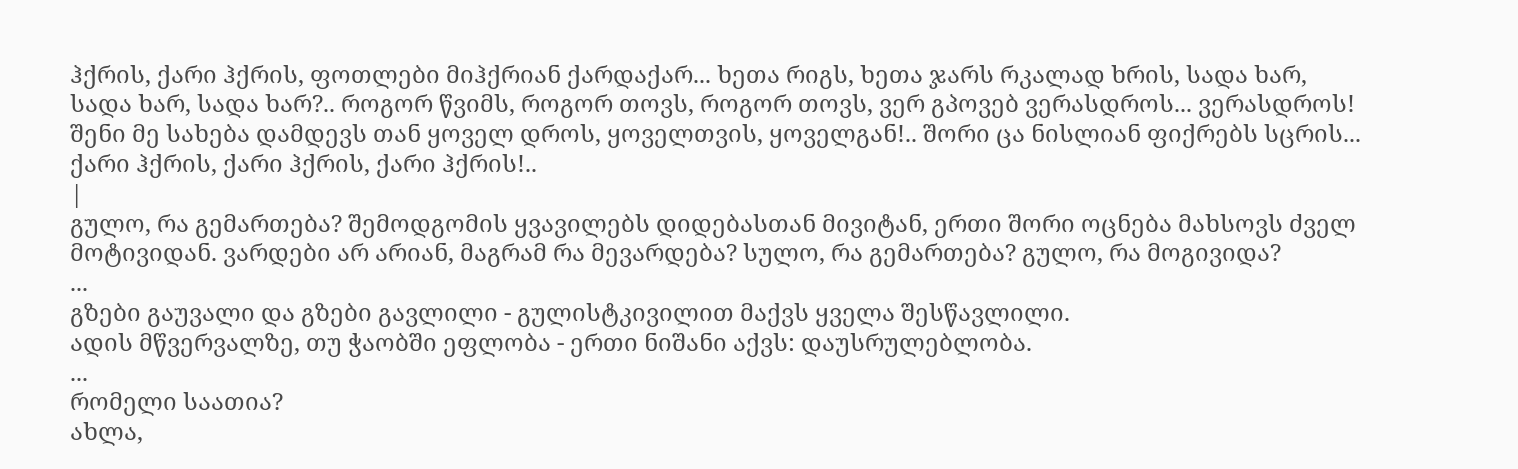ჰქრის, ქარი ჰქრის, ფოთლები მიჰქრიან ქარდაქარ... ხეთა რიგს, ხეთა ჯარს რკალად ხრის, სადა ხარ, სადა ხარ, სადა ხარ?.. როგორ წვიმს, როგორ თოვს, როგორ თოვს, ვერ გპოვებ ვერასდროს... ვერასდროს! შენი მე სახება დამდევს თან ყოველ დროს, ყოველთვის, ყოველგან!.. შორი ცა ნისლიან ფიქრებს სცრის... ქარი ჰქრის, ქარი ჰქრის, ქარი ჰქრის!..
|
გულო, რა გემართება? შემოდგომის ყვავილებს დიდებასთან მივიტან, ერთი შორი ოცნება მახსოვს ძველ მოტივიდან. ვარდები არ არიან, მაგრამ რა მევარდება? სულო, რა გემართება? გულო, რა მოგივიდა?
...
გზები გაუვალი და გზები გავლილი - გულისტკივილით მაქვს ყველა შესწავლილი.
ადის მწვერვალზე, თუ ჭაობში ეფლობა - ერთი ნიშანი აქვს: დაუსრულებლობა.
...
რომელი საათია?
ახლა,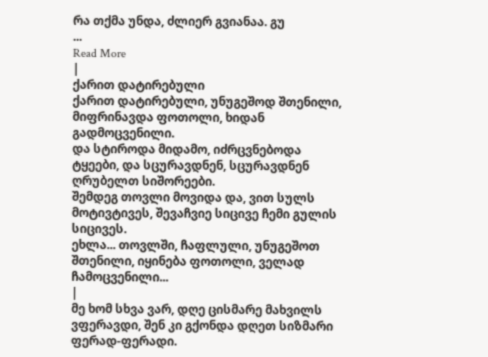რა თქმა უნდა, ძლიერ გვიანაა. გუ
...
Read More
|
ქარით დატირებული
ქარით დატირებული, უნუგეშოდ შთენილი, მიფრინავდა ფოთოლი, ხიდან გადმოცვენილი.
და სტიროდა მიდამო, იძრცვნებოდა ტყეები, და სცურავდნენ, სცურავდნენ ღრუბელთ სიშორეები.
შემდეგ თოვლი მოვიდა და, ვით სულს მოტივტივეს, შევაჩვიე სიცივე ჩემი გულის სიცივეს.
ეხლა... თოვლში, ჩაფლული, უნუგეშოთ შთენილი, იყინება ფოთოლი, ველად ჩამოცვენილი...
|
მე ხომ სხვა ვარ, დღე ცისმარე მახვილს ვფერავდი, შენ კი გქონდა დღეთ სიზმარი ფერად-ფერადი.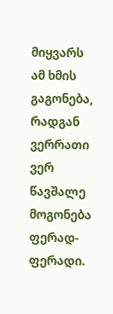მიყვარს ამ ხმის გაგონება, რადგან ვერრათი ვერ წავშალე მოგონება ფერად-ფერადი.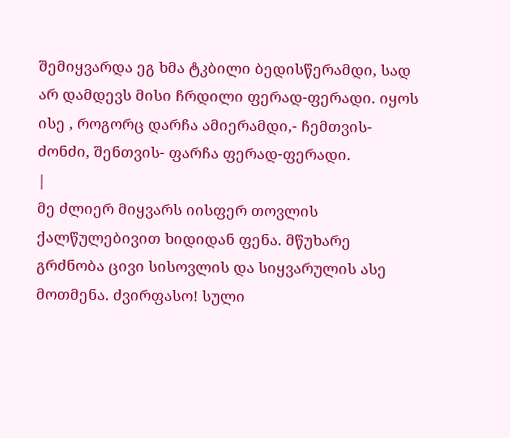შემიყვარდა ეგ ხმა ტკბილი ბედისწერამდი, სად არ დამდევს მისი ჩრდილი ფერად-ფერადი. იყოს ისე , როგორც დარჩა ამიერამდი,- ჩემთვის- ძონძი, შენთვის- ფარჩა ფერად-ფერადი.
|
მე ძლიერ მიყვარს იისფერ თოვლის ქალწულებივით ხიდიდან ფენა. მწუხარე გრძნობა ცივი სისოვლის და სიყვარულის ასე მოთმენა. ძვირფასო! სული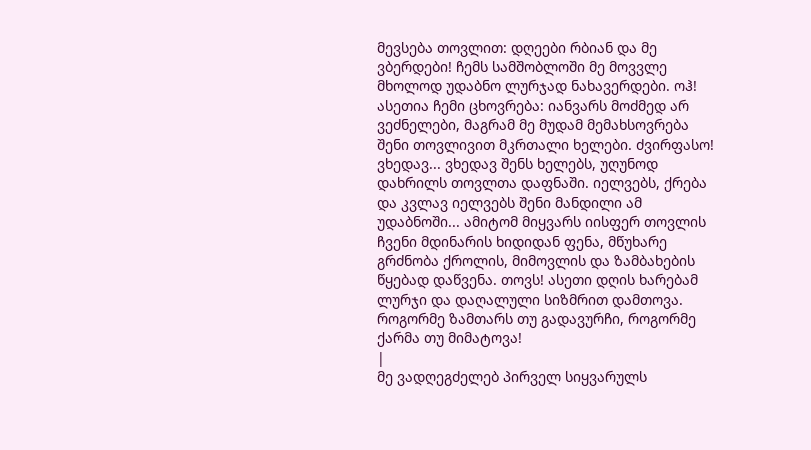მევსება თოვლით: დღეები რბიან და მე ვბერდები! ჩემს სამშობლოში მე მოვვლე მხოლოდ უდაბნო ლურჯად ნახავერდები. ოჰ! ასეთია ჩემი ცხოვრება: იანვარს მოძმედ არ ვეძნელები, მაგრამ მე მუდამ მემახსოვრება შენი თოვლივით მკრთალი ხელები. ძვირფასო! ვხედავ... ვხედავ შენს ხელებს, უღუნოდ დახრილს თოვლთა დაფნაში. იელვებს, ქრება და კვლავ იელვებს შენი მანდილი ამ უდაბნოში... ამიტომ მიყვარს იისფერ თოვლის ჩვენი მდინარის ხიდიდან ფენა, მწუხარე გრძნობა ქროლის, მიმოვლის და ზამბახების წყებად დაწვენა. თოვს! ასეთი დღის ხარებამ ლურჯი და დაღალული სიზმრით დამთოვა. როგორმე ზამთარს თუ გადავურჩი, როგორმე ქარმა თუ მიმატოვა!
|
მე ვადღეგძელებ პირველ სიყვარულს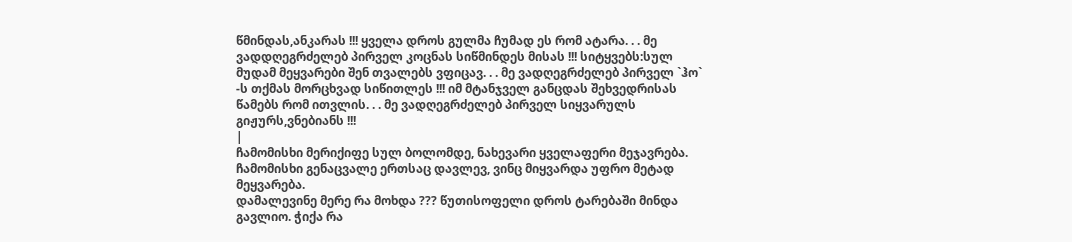წმინდას,ანკარას !!! ყველა დროს გულმა ჩუმად ეს რომ ატარა. . . მე ვადდღეგრძელებ პირველ კოცნას სიწმინდეს მისას !!! სიტყვებს:სულ მუდამ მეყვარები შენ თვალებს ვფიცავ. . . მე ვადღეგრძელებ პირველ `ჰო` -ს თქმას მორცხვად სიწითლეს !!! იმ მტანჯველ განცდას შეხვედრისას წამებს რომ ითვლის. . . მე ვადღეგრძელებ პირველ სიყვარულს გიჟურს,ვნებიანს !!!
|
ჩამომისხი მერიქიფე სულ ბოლომდე, ნახევარი ყველაფერი მეჯავრება. ჩამომისხი გენაცვალე ერთსაც დავლევ, ვინც მიყვარდა უფრო მეტად მეყვარება.
დამალევინე მერე რა მოხდა ??? წუთისოფელი დროს ტარებაში მინდა გავლიო. ჭიქა რა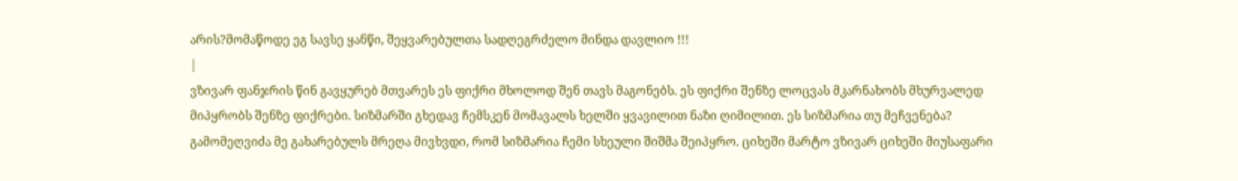არის?მომაწოდე ეგ სავსე ყანწი, შეყვარებულთა სადღეგრძელო მინდა დავლიო !!!
|
ვზივარ ფანჯრის წინ გავყურებ მთვარეს ეს ფიქრი მხოლოდ შენ თავს მაგონებს. ეს ფიქრი შენზე ლოცვას მკარნახობს მხურვალედ მიპყრობს შენზე ფიქრები. სიზმარში გხედავ ჩემსკენ მომავალს ხელში ყვავილით ნაზი ღიმილით. ეს სიზმარია თუ მეჩვენება? გამომეღვიძა მე გახარებულს მრეღა მივხვდი, რომ სიზმარია ჩემი სხეული შიშმა შეიპყრო. ციხეში მარტო ვზივარ ციხეში მიუსაფარი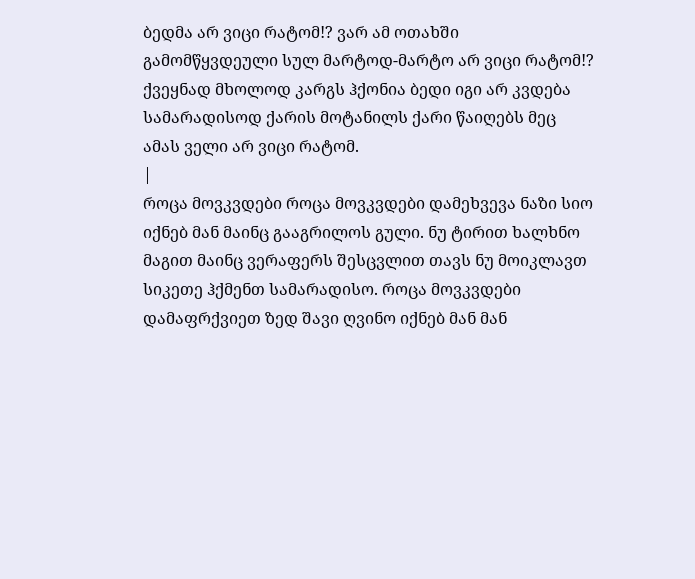ბედმა არ ვიცი რატომ!? ვარ ამ ოთახში გამომწყვდეული სულ მარტოდ-მარტო არ ვიცი რატომ!? ქვეყნად მხოლოდ კარგს ჰქონია ბედი იგი არ კვდება სამარადისოდ ქარის მოტანილს ქარი წაიღებს მეც ამას ველი არ ვიცი რატომ.
|
როცა მოვკვდები როცა მოვკვდები დამეხვევა ნაზი სიო იქნებ მან მაინც გააგრილოს გული. ნუ ტირით ხალხნო მაგით მაინც ვერაფერს შესცვლით თავს ნუ მოიკლავთ სიკეთე ჰქმენთ სამარადისო. როცა მოვკვდები დამაფრქვიეთ ზედ შავი ღვინო იქნებ მან მან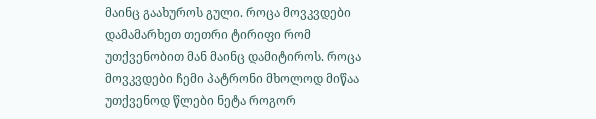მაინც გაახუროს გული. როცა მოვკვდები დამამარხეთ თეთრი ტირიფი რომ უთქვენობით მან მაინც დამიტიროს. როცა მოვკვდები ჩემი პატრონი მხოლოდ მიწაა უთქვენოდ წლები ნეტა როგორ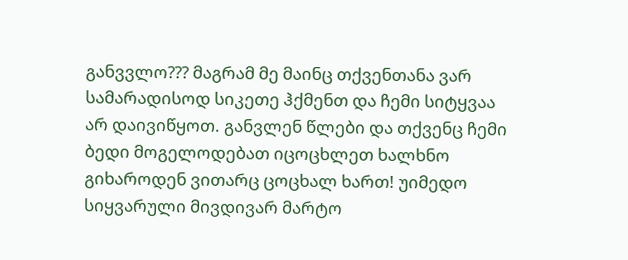განვვლო??? მაგრამ მე მაინც თქვენთანა ვარ სამარადისოდ სიკეთე ჰქმენთ და ჩემი სიტყვაა არ დაივიწყოთ. განვლენ წლები და თქვენც ჩემი ბედი მოგელოდებათ იცოცხლეთ ხალხნო გიხაროდენ ვითარც ცოცხალ ხართ! უიმედო სიყვარული მივდივარ მარტო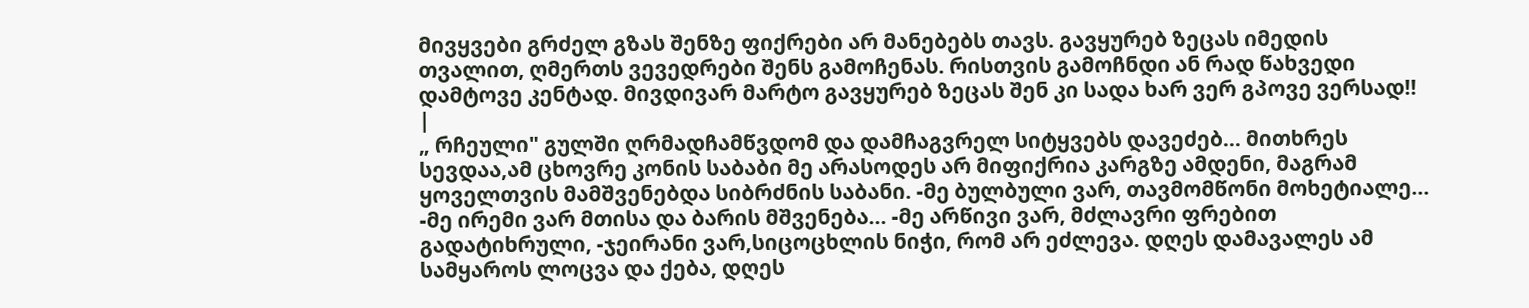მივყვები გრძელ გზას შენზე ფიქრები არ მანებებს თავს. გავყურებ ზეცას იმედის თვალით, ღმერთს ვევედრები შენს გამოჩენას. რისთვის გამოჩნდი ან რად წახვედი დამტოვე კენტად. მივდივარ მარტო გავყურებ ზეცას შენ კი სადა ხარ ვერ გპოვე ვერსად!!
|
„ რჩეული" გულში ღრმადჩამწვდომ და დამჩაგვრელ სიტყვებს დავეძებ... მითხრეს სევდაა,ამ ცხოვრე კონის საბაბი მე არასოდეს არ მიფიქრია კარგზე ამდენი, მაგრამ ყოველთვის მამშვენებდა სიბრძნის საბანი. -მე ბულბული ვარ, თავმომწონი მოხეტიალე... -მე ირემი ვარ მთისა და ბარის მშვენება... -მე არწივი ვარ, მძლავრი ფრებით გადატიხრული, -ჯეირანი ვარ,სიცოცხლის ნიჭი, რომ არ ეძლევა. დღეს დამავალეს ამ სამყაროს ლოცვა და ქება, დღეს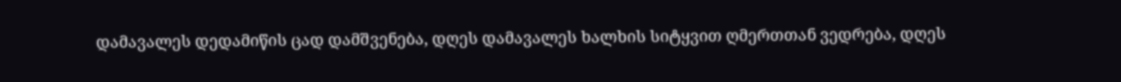დამავალეს დედამიწის ცად დამშვენება, დღეს დამავალეს ხალხის სიტყვით ღმერთთან ვედრება, დღეს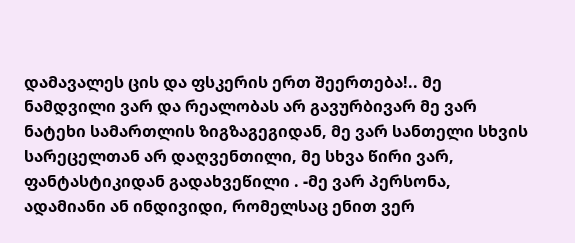დამავალეს ცის და ფსკერის ერთ შეერთება!.. მე ნამდვილი ვარ და რეალობას არ გავურბივარ მე ვარ ნატეხი სამართლის ზიგზაგეგიდან, მე ვარ სანთელი სხვის სარეცელთან არ დაღვენთილი, მე სხვა წირი ვარ, ფანტასტიკიდან გადახვეწილი . -მე ვარ პერსონა, ადამიანი ან ინდივიდი, რომელსაც ენით ვერ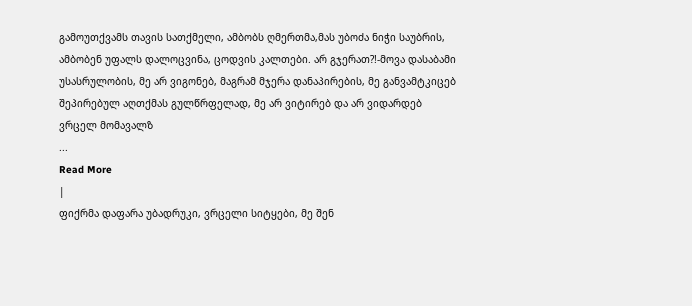გამოუთქვამს თავის სათქმელი, ამბობს ღმერთმა,მას უბოძა ნიჭი საუბრის, ამბობენ უფალს დალოცვინა, ცოდვის კალთები. არ გჯერათ?!-მოვა დასაბამი უსასრულობის, მე არ ვიგონებ, მაგრამ მჯერა დანაპირების, მე განვამტკიცებ შეპირებულ აღთქმას გულწრფელად, მე არ ვიტირებ და არ ვიდარდებ ვრცელ მომავალზ
...
Read More
|
ფიქრმა დაფარა უბადრუკი, ვრცელი სიტყები, მე შენ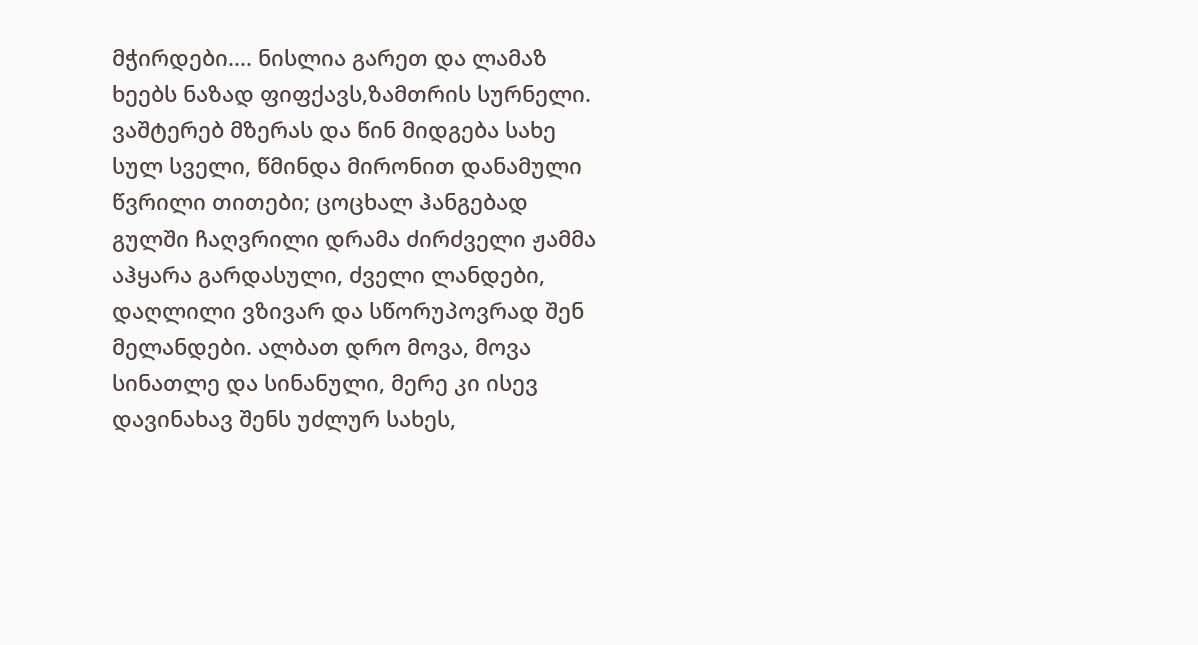მჭირდები.... ნისლია გარეთ და ლამაზ ხეებს ნაზად ფიფქავს,ზამთრის სურნელი. ვაშტერებ მზერას და წინ მიდგება სახე სულ სველი, წმინდა მირონით დანამული წვრილი თითები; ცოცხალ ჰანგებად გულში ჩაღვრილი დრამა ძირძველი ჟამმა აჰყარა გარდასული, ძველი ლანდები, დაღლილი ვზივარ და სწორუპოვრად შენ მელანდები. ალბათ დრო მოვა, მოვა სინათლე და სინანული, მერე კი ისევ დავინახავ შენს უძლურ სახეს,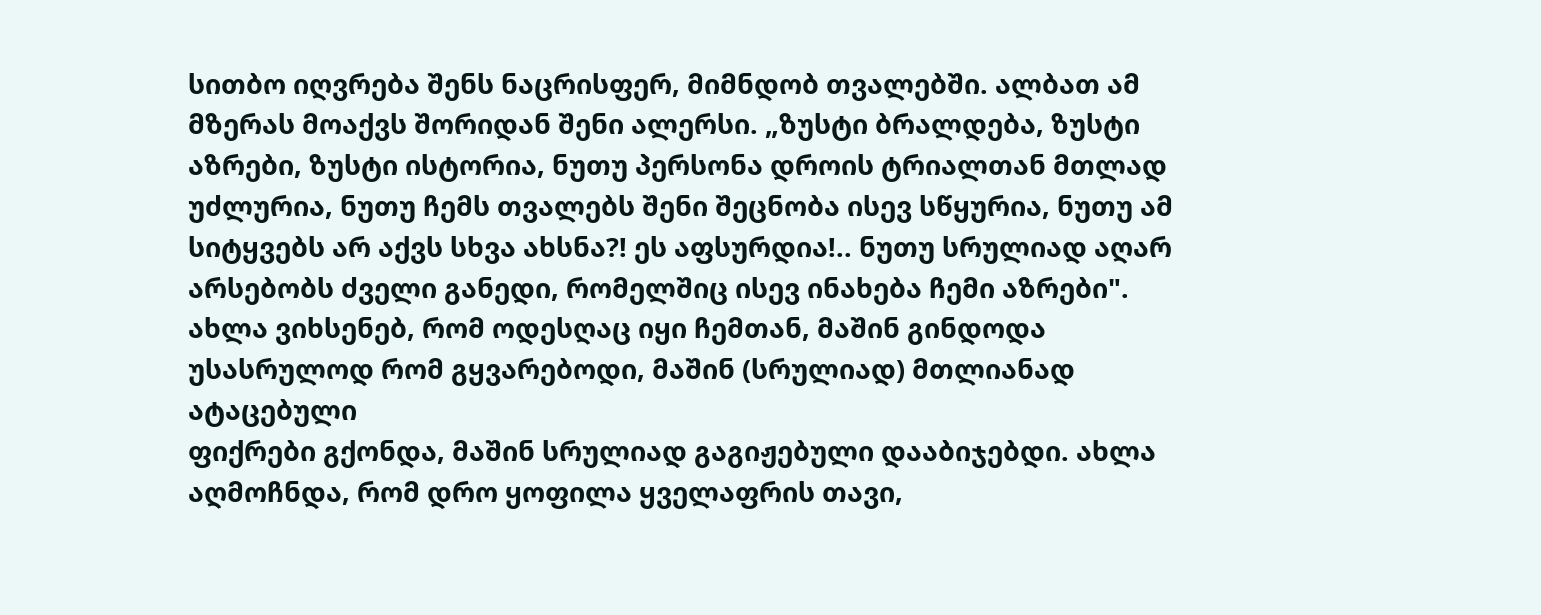სითბო იღვრება შენს ნაცრისფერ, მიმნდობ თვალებში. ალბათ ამ მზერას მოაქვს შორიდან შენი ალერსი. „ზუსტი ბრალდება, ზუსტი აზრები, ზუსტი ისტორია, ნუთუ პერსონა დროის ტრიალთან მთლად უძლურია, ნუთუ ჩემს თვალებს შენი შეცნობა ისევ სწყურია, ნუთუ ამ სიტყვებს არ აქვს სხვა ახსნა?! ეს აფსურდია!.. ნუთუ სრულიად აღარ არსებობს ძველი განედი, რომელშიც ისევ ინახება ჩემი აზრები". ახლა ვიხსენებ, რომ ოდესღაც იყი ჩემთან, მაშინ გინდოდა უსასრულოდ რომ გყვარებოდი, მაშინ (სრულიად) მთლიანად ატაცებული
ფიქრები გქონდა, მაშინ სრულიად გაგიჟებული დააბიჯებდი. ახლა აღმოჩნდა, რომ დრო ყოფილა ყველაფრის თავი,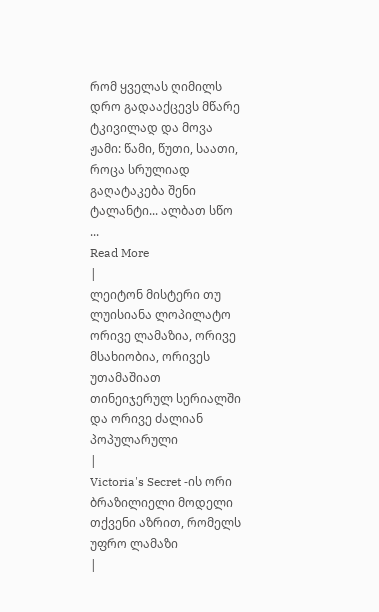რომ ყველას ღიმილს დრო გადააქცევს მწარე ტკივილად და მოვა ჟამი: წამი, წუთი, საათი, როცა სრულიად გაღატაკება შენი ტალანტი... ალბათ სწო
...
Read More
|
ლეიტონ მისტერი თუ ლუისიანა ლოპილატო ორივე ლამაზია, ორივე მსახიობია, ორივეს უთამაშიათ თინეიჯერულ სერიალში და ორივე ძალიან პოპულარული
|
Victoria's Secret -ის ორი ბრაზილიელი მოდელი თქვენი აზრით, რომელს უფრო ლამაზი
|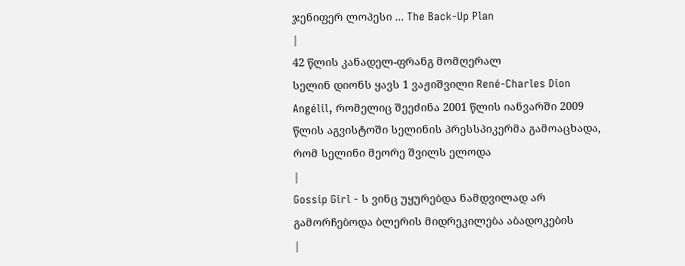ჯენიფერ ლოპესი ... The Back-Up Plan
|
42 წლის კანადელ-ფრანგ მომღერალ
სელინ დიონს ყავს 1 ვაჟიშვილი René-Charles Dion Angélil, რომელიც შეეძინა 2001 წლის იანვარში 2009 წლის აგვისტოში სელინის პრესსპიკერმა გამოაცხადა, რომ სელინი მეორე შვილს ელოდა
|
Gossip Girl - ს ვინც უყურებდა ნამდვილად არ გამორჩებოდა ბლერის მიდრეკილება აბადოკების
|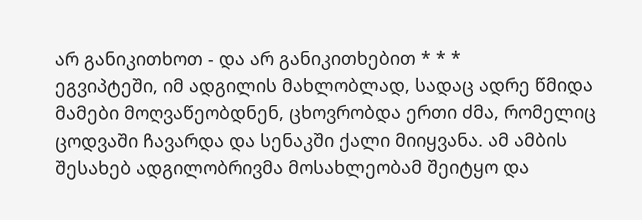არ განიკითხოთ - და არ განიკითხებით * * *
ეგვიპტეში, იმ ადგილის მახლობლად, სადაც ადრე წმიდა მამები მოღვაწეობდნენ, ცხოვრობდა ერთი ძმა, რომელიც ცოდვაში ჩავარდა და სენაკში ქალი მიიყვანა. ამ ამბის შესახებ ადგილობრივმა მოსახლეობამ შეიტყო და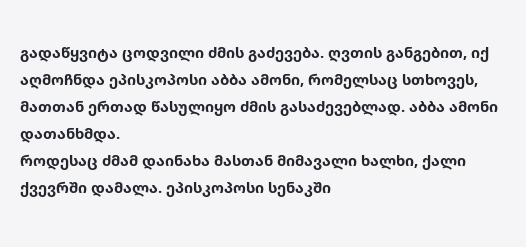გადაწყვიტა ცოდვილი ძმის გაძევება. ღვთის განგებით, იქ აღმოჩნდა ეპისკოპოსი აბბა ამონი, რომელსაც სთხოვეს, მათთან ერთად წასულიყო ძმის გასაძევებლად. აბბა ამონი დათანხმდა.
როდესაც ძმამ დაინახა მასთან მიმავალი ხალხი, ქალი ქვევრში დამალა. ეპისკოპოსი სენაკში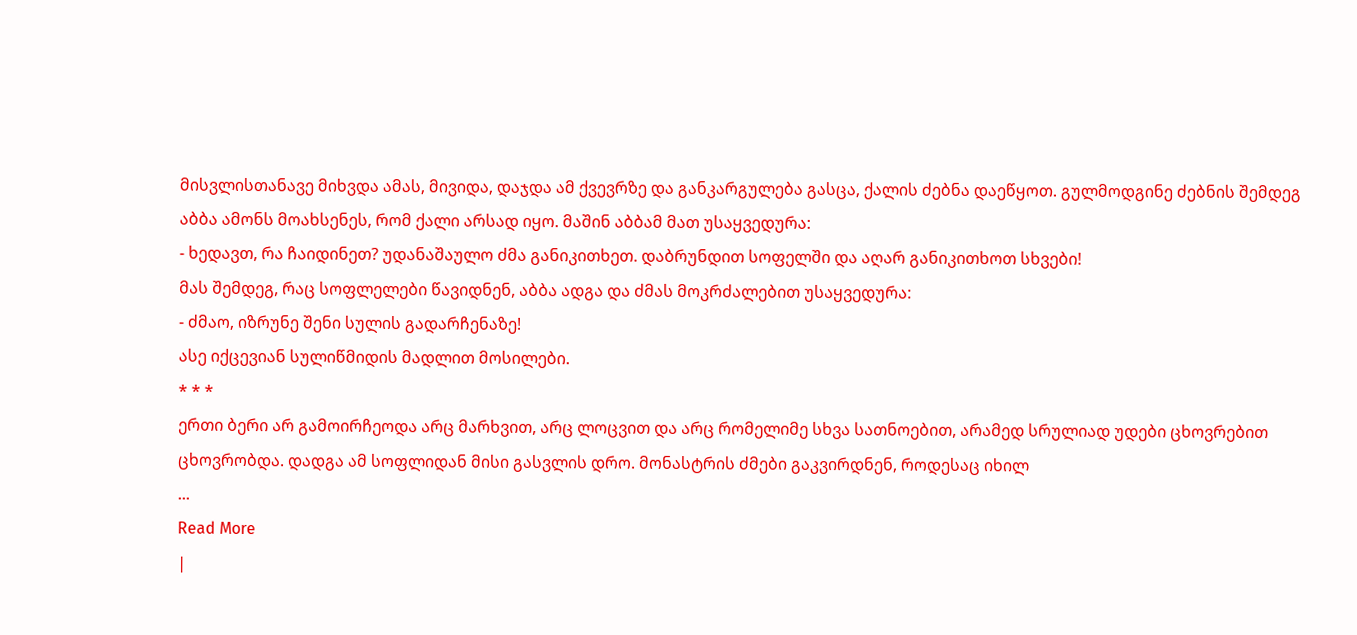მისვლისთანავე მიხვდა ამას, მივიდა, დაჯდა ამ ქვევრზე და განკარგულება გასცა, ქალის ძებნა დაეწყოთ. გულმოდგინე ძებნის შემდეგ აბბა ამონს მოახსენეს, რომ ქალი არსად იყო. მაშინ აბბამ მათ უსაყვედურა:
- ხედავთ, რა ჩაიდინეთ? უდანაშაულო ძმა განიკითხეთ. დაბრუნდით სოფელში და აღარ განიკითხოთ სხვები!
მას შემდეგ, რაც სოფლელები წავიდნენ, აბბა ადგა და ძმას მოკრძალებით უსაყვედურა:
- ძმაო, იზრუნე შენი სულის გადარჩენაზე!
ასე იქცევიან სულიწმიდის მადლით მოსილები.
* * *
ერთი ბერი არ გამოირჩეოდა არც მარხვით, არც ლოცვით და არც რომელიმე სხვა სათნოებით, არამედ სრულიად უდები ცხოვრებით ცხოვრობდა. დადგა ამ სოფლიდან მისი გასვლის დრო. მონასტრის ძმები გაკვირდნენ, როდესაც იხილ
...
Read More
|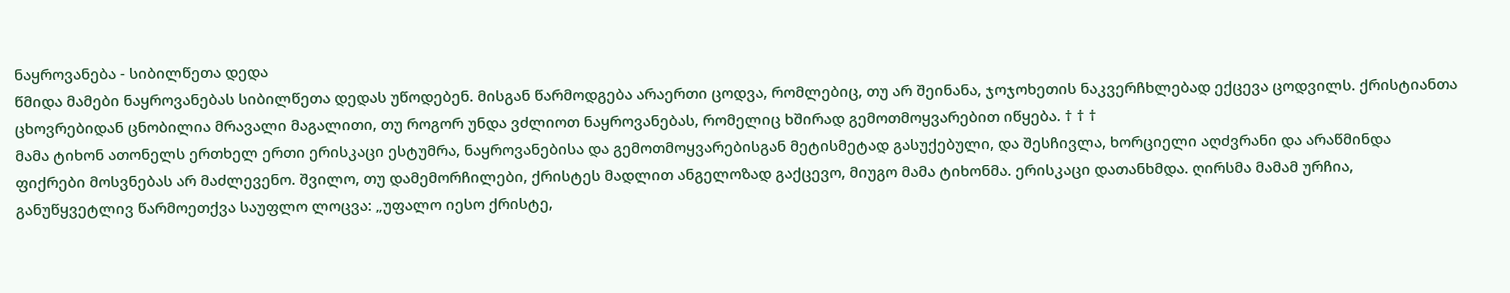ნაყროვანება - სიბილწეთა დედა
წმიდა მამები ნაყროვანებას სიბილწეთა დედას უწოდებენ. მისგან წარმოდგება არაერთი ცოდვა, რომლებიც, თუ არ შეინანა, ჯოჯოხეთის ნაკვერჩხლებად ექცევა ცოდვილს. ქრისტიანთა ცხოვრებიდან ცნობილია მრავალი მაგალითი, თუ როგორ უნდა ვძლიოთ ნაყროვანებას, რომელიც ხშირად გემოთმოყვარებით იწყება. † † †
მამა ტიხონ ათონელს ერთხელ ერთი ერისკაცი ესტუმრა, ნაყროვანებისა და გემოთმოყვარებისგან მეტისმეტად გასუქებული, და შესჩივლა, ხორციელი აღძვრანი და არაწმინდა ფიქრები მოსვნებას არ მაძლევენო. შვილო, თუ დამემორჩილები, ქრისტეს მადლით ანგელოზად გაქცევო, მიუგო მამა ტიხონმა. ერისკაცი დათანხმდა. ღირსმა მამამ ურჩია, განუწყვეტლივ წარმოეთქვა საუფლო ლოცვა: „უფალო იესო ქრისტე,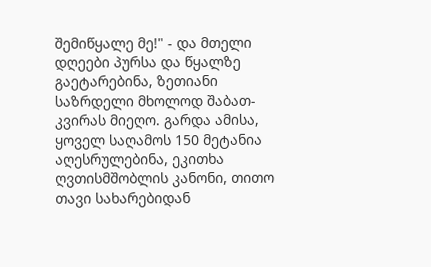შემიწყალე მე!" - და მთელი დღეები პურსა და წყალზე გაეტარებინა, ზეთიანი საზრდელი მხოლოდ შაბათ-კვირას მიეღო. გარდა ამისა, ყოველ საღამოს 150 მეტანია აღესრულებინა, ეკითხა ღვთისმშობლის კანონი, თითო თავი სახარებიდან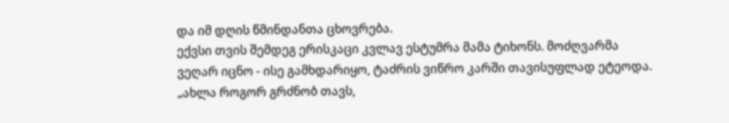და იმ დღის წმინდანთა ცხოვრება.
ექვსი თვის შემდეგ ერისკაცი კვლავ ესტუმრა მამა ტიხონს. მოძღვარმა ვეღარ იცნო - ისე გამხდარიყო, ტაძრის ვიწრო კარში თავისუფლად ეტეოდა. „ახლა როგორ გრძნობ თავს,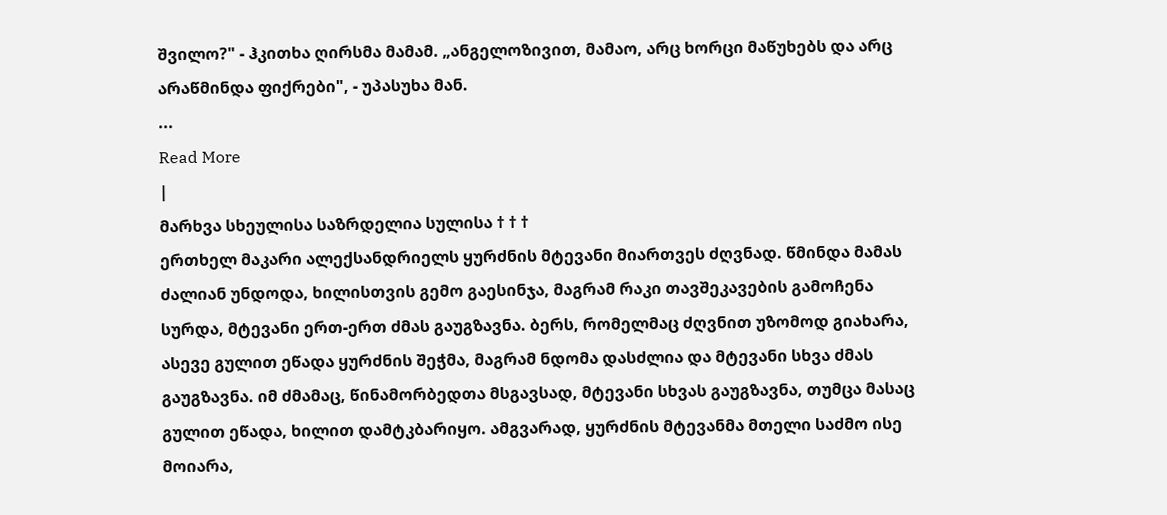შვილო?" - ჰკითხა ღირსმა მამამ. „ანგელოზივით, მამაო, არც ხორცი მაწუხებს და არც არაწმინდა ფიქრები", - უპასუხა მან.
...
Read More
|
მარხვა სხეულისა საზრდელია სულისა † † †
ერთხელ მაკარი ალექსანდრიელს ყურძნის მტევანი მიართვეს ძღვნად. წმინდა მამას ძალიან უნდოდა, ხილისთვის გემო გაესინჯა, მაგრამ რაკი თავშეკავების გამოჩენა სურდა, მტევანი ერთ-ერთ ძმას გაუგზავნა. ბერს, რომელმაც ძღვნით უზომოდ გიახარა, ასევე გულით ეწადა ყურძნის შეჭმა, მაგრამ ნდომა დასძლია და მტევანი სხვა ძმას გაუგზავნა. იმ ძმამაც, წინამორბედთა მსგავსად, მტევანი სხვას გაუგზავნა, თუმცა მასაც გულით ეწადა, ხილით დამტკბარიყო. ამგვარად, ყურძნის მტევანმა მთელი საძმო ისე მოიარა,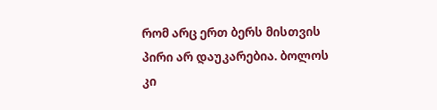რომ არც ერთ ბერს მისთვის პირი არ დაუკარებია. ბოლოს კი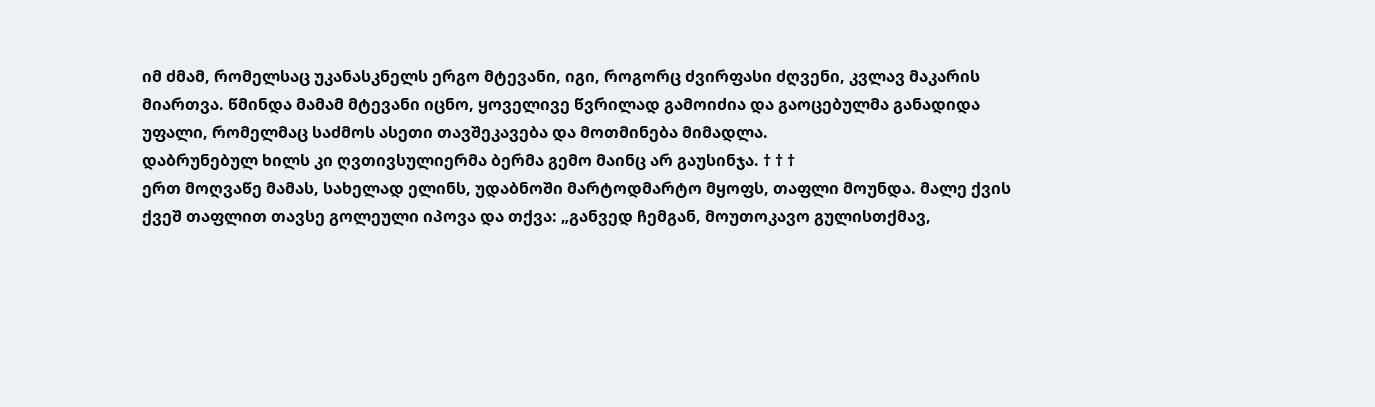იმ ძმამ, რომელსაც უკანასკნელს ერგო მტევანი, იგი, როგორც ძვირფასი ძღვენი, კვლავ მაკარის მიართვა. წმინდა მამამ მტევანი იცნო, ყოველივე წვრილად გამოიძია და გაოცებულმა განადიდა უფალი, რომელმაც საძმოს ასეთი თავშეკავება და მოთმინება მიმადლა.
დაბრუნებულ ხილს კი ღვთივსულიერმა ბერმა გემო მაინც არ გაუსინჯა. † † †
ერთ მოღვაწე მამას, სახელად ელინს, უდაბნოში მარტოდმარტო მყოფს, თაფლი მოუნდა. მალე ქვის ქვეშ თაფლით თავსე გოლეული იპოვა და თქვა: „განვედ ჩემგან, მოუთოკავო გულისთქმავ,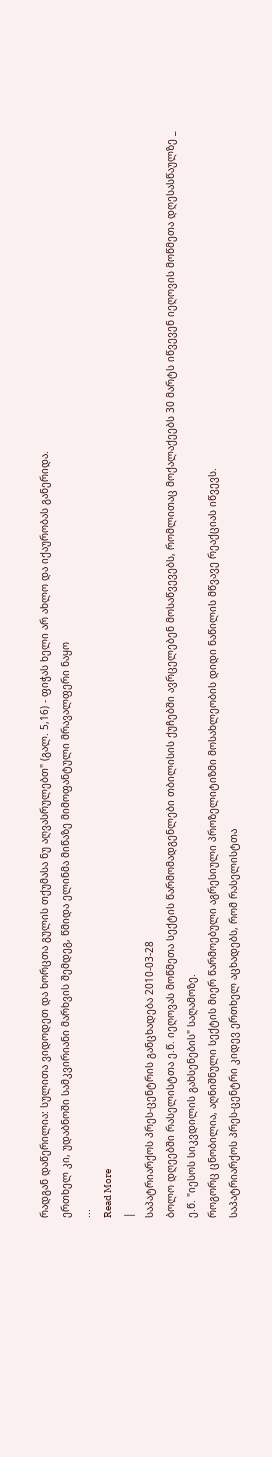რადგან დაწერილია: სულითა ვიდოდეთ და ხორცთა გულის თქუმასა ნუ აღვასრულებთ" (გალ. 5,16) - ფიჭას ხელი არ ახლო და იქაურობას განერიდა.
ერთხელ კი, უდაბნოში სამკვირიანი მარხვის შემდეგ, წმიდა ელინმა მიწაზე მიმოფანტული მრავალფერი ნაყო
...
Read More
|
საპატრიარქოს პრეს-ცენტრის განცხადება 2010-03-28
ბოლო დღეებში რასელისტთა ე.წ. იეღოვას მოწმეთა სექტის წარმომადგენლები თბილისის ქუჩებში ავრცელებენ მოსაწვევებს, რომლითაც მოქალაქეებს 30 მარტს იწვევენ იეღოვის მოწმეთა დღესასწაულზე _ ე.წ. "იესოს სიკვდილის გახსენების" საღამოზე.
როგორც ცნობილია, აღნიშნული სექტის მიერ წარმოებული აგრესიული პროზელიტიზმი მოსახლეობის დიდი ნაწილის მწვავე რეაქციას იწვევს.
საპატრიარქოს პრეს-ცენტრი კიდევ ერთხელ აცხადებს, რომ რასელისტთა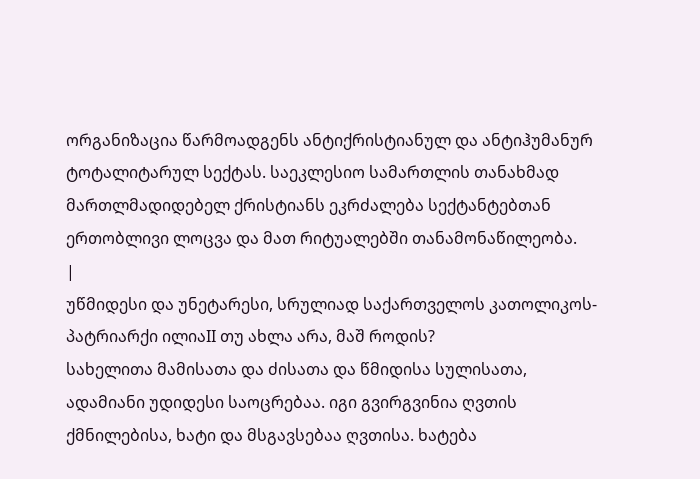ორგანიზაცია წარმოადგენს ანტიქრისტიანულ და ანტიჰუმანურ ტოტალიტარულ სექტას. საეკლესიო სამართლის თანახმად მართლმადიდებელ ქრისტიანს ეკრძალება სექტანტებთან ერთობლივი ლოცვა და მათ რიტუალებში თანამონაწილეობა.
|
უწმიდესი და უნეტარესი, სრულიად საქართველოს კათოლიკოს-პატრიარქი ილიაII თუ ახლა არა, მაშ როდის?
სახელითა მამისათა და ძისათა და წმიდისა სულისათა,
ადამიანი უდიდესი საოცრებაა. იგი გვირგვინია ღვთის ქმნილებისა, ხატი და მსგავსებაა ღვთისა. ხატება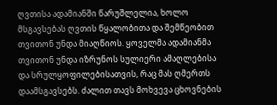ღვთისა ადამიანში წარუშლელია, ხოლო მსგავსებას ღვთის წყალობითა და შემწეობით თვითონ უნდა მიაღწიოს. ყოველმა ადამიანმა თვითონ უნდა იზრუნოს სულიერი ამაღლებისა და სრულყოფილებისათვის, რაც მას ღმერთს დაამსგავსებს. ძალით თავს მოხვევა ცხოვნების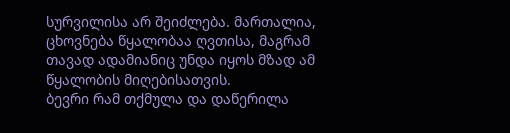სურვილისა არ შეიძლება. მართალია, ცხოვნება წყალობაა ღვთისა, მაგრამ თავად ადამიანიც უნდა იყოს მზად ამ წყალობის მიღებისათვის.
ბევრი რამ თქმულა და დაწერილა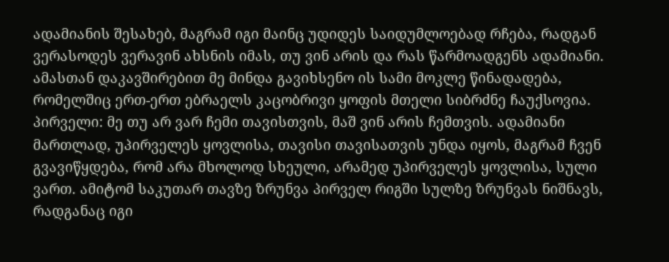ადამიანის შესახებ, მაგრამ იგი მაინც უდიდეს საიდუმლოებად რჩება, რადგან ვერასოდეს ვერავინ ახსნის იმას, თუ ვინ არის და რას წარმოადგენს ადამიანი. ამასთან დაკავშირებით მე მინდა გავიხსენო ის სამი მოკლე წინადადება, რომელშიც ერთ-ერთ ებრაელს კაცობრივი ყოფის მთელი სიბრძნე ჩაუქსოვია. პირველი: მე თუ არ ვარ ჩემი თავისთვის, მაშ ვინ არის ჩემთვის. ადამიანი მართლად, უპირველეს ყოვლისა, თავისი თავისათვის უნდა იყოს, მაგრამ ჩვენ გვავიწყდება, რომ არა მხოლოდ სხეული, არამედ უპირველეს ყოვლისა, სული ვართ. ამიტომ საკუთარ თავზე ზრუნვა პირველ რიგში სულზე ზრუნვას ნიშნავს, რადგანაც იგი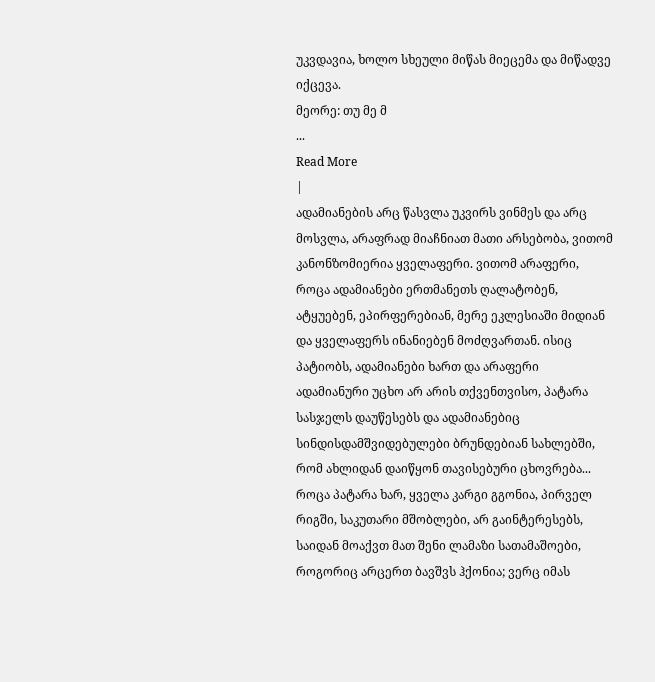უკვდავია, ხოლო სხეული მიწას მიეცემა და მიწადვე იქცევა.
მეორე: თუ მე მ
...
Read More
|
ადამიანების არც წასვლა უკვირს ვინმეს და არც მოსვლა, არაფრად მიაჩნიათ მათი არსებობა, ვითომ კანონზომიერია ყველაფერი. ვითომ არაფერი, როცა ადამიანები ერთმანეთს ღალატობენ, ატყუებენ, ეპირფერებიან, მერე ეკლესიაში მიდიან და ყველაფერს ინანიებენ მოძღვართან. ისიც პატიობს, ადამიანები ხართ და არაფერი ადამიანური უცხო არ არის თქვენთვისო, პატარა სასჯელს დაუწესებს და ადამიანებიც სინდისდამშვიდებულები ბრუნდებიან სახლებში, რომ ახლიდან დაიწყონ თავისებური ცხოვრება... როცა პატარა ხარ, ყველა კარგი გგონია, პირველ რიგში, საკუთარი მშობლები, არ გაინტერესებს, საიდან მოაქვთ მათ შენი ლამაზი სათამაშოები, როგორიც არცერთ ბავშვს ჰქონია; ვერც იმას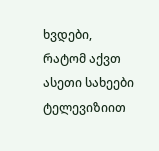ხვდები, რატომ აქვთ ასეთი სახეები ტელევიზიით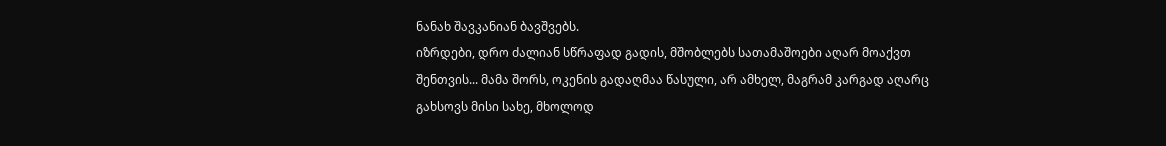ნანახ შავკანიან ბავშვებს.
იზრდები, დრო ძალიან სწრაფად გადის, მშობლებს სათამაშოები აღარ მოაქვთ შენთვის... მამა შორს, ოკენის გადაღმაა წასული, არ ამხელ, მაგრამ კარგად აღარც გახსოვს მისი სახე, მხოლოდ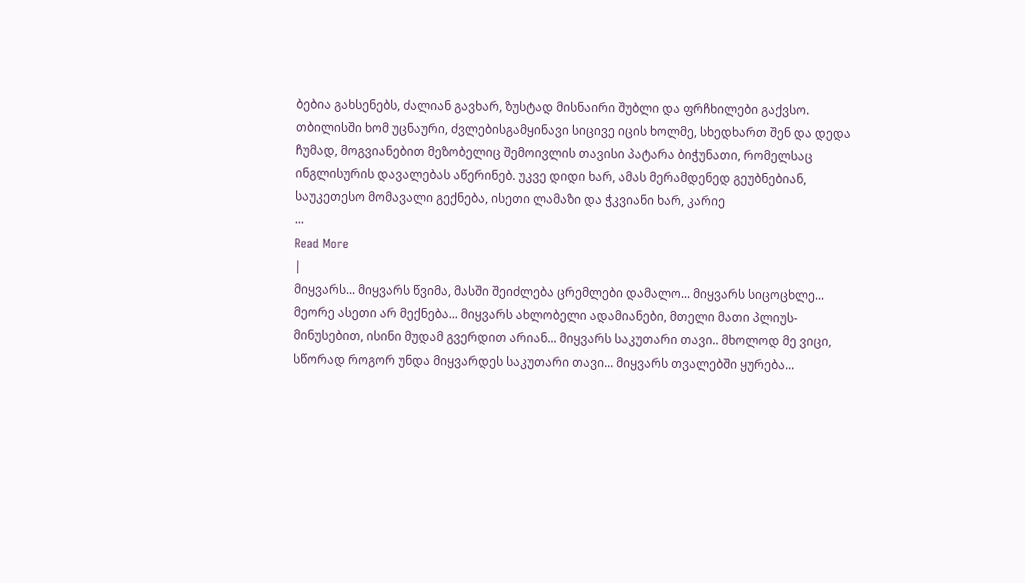ბებია გახსენებს, ძალიან გავხარ, ზუსტად მისნაირი შუბლი და ფრჩხილები გაქვსო. თბილისში ხომ უცნაური, ძვლებისგამყინავი სიცივე იცის ხოლმე, სხედხართ შენ და დედა ჩუმად, მოგვიანებით მეზობელიც შემოივლის თავისი პატარა ბიჭუნათი, რომელსაც ინგლისურის დავალებას აწერინებ. უკვე დიდი ხარ, ამას მერამდენედ გეუბნებიან, საუკეთესო მომავალი გექნება, ისეთი ლამაზი და ჭკვიანი ხარ, კარიე
...
Read More
|
მიყვარს... მიყვარს წვიმა, მასში შეიძლება ცრემლები დამალო... მიყვარს სიცოცხლე... მეორე ასეთი არ მექნება... მიყვარს ახლობელი ადამიანები, მთელი მათი პლიუს-მინუსებით, ისინი მუდამ გვერდით არიან... მიყვარს საკუთარი თავი.. მხოლოდ მე ვიცი, სწორად როგორ უნდა მიყვარდეს საკუთარი თავი... მიყვარს თვალებში ყურება...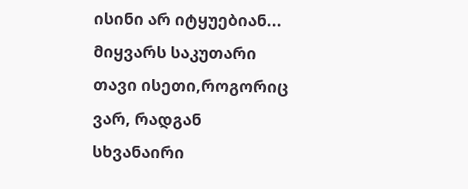ისინი არ იტყუებიან... მიყვარს საკუთარი თავი ისეთი,როგორიც ვარ, რადგან სხვანაირი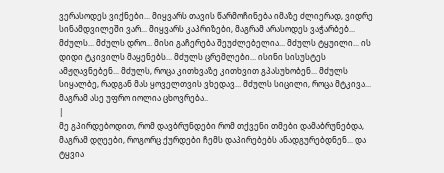ვერასოდეს ვიქნები... მიყვარს თავის წარმოჩინება იმაზე ძლიერად, ვიდრე სინამდვილეში ვარ... მიყვარს კაპრიზები, მაგრამ არასოდეს ვაჭარბებ... მძულს... მძულს დრო... მისი გაჩერება შეუძლებელია... მძულს ტყუილი... ის დიდი ტკივილს მაყენებს... მძულს ცრემლები... ისინი სისუსტეს ამჟღავნებენ... მძულს, როცა კითხვაზე კითხვით გპასუხობენ... მძულს სიყალბე, რადგან მას ყოველთვის ვხედავ... მძულს სიცილი, როცა მტკივა... მაგრამ ასე უფრო იოლია ცხოვრება..
|
მე გპირდებოდით, რომ დავბრუნდები რომ თქვენი თმები დამაბრუნებდა, მაგრამ დღეები, როგორც ქურდები ჩემს დაპირებებს ანადგურებდნენ... და ტყვია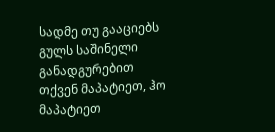სადმე თუ გააციებს გულს საშინელი განადგურებით თქვენ მაპატიეთ, ჰო მაპატიეთ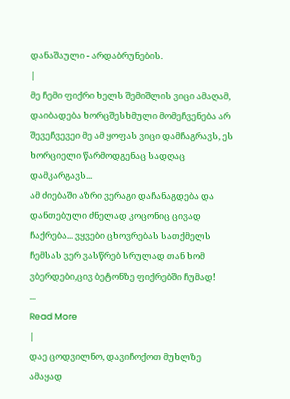დანაშაული - არდაბრუნების.
|
მე ჩემი ფიქრი ხელს შემიშლის ვიცი ამაღამ, დაიბადება ხორცშესხმული მომეჩვენება არ შევეჩვევეი მე ამ ყოფას ვიცი დამჩაგრავს, ეს ხორციელი წარმოდგენაც სადღაც დამკარგავს...
ამ ძიებაში აზრი ვერაგი დაჩანაგდება და დანთებული ძნელად კოცონიც ცივად ჩაქრება... ვყვები ცხოვრებას სათქმელს ჩემსას ვერ ვასწრებ სრულად თან ხომ ვბერდები,ცივ ბეტონზე ფიქრებში ჩუმად!
...
Read More
|
დაე ცოდვილნო, დავიჩოქოთ მუხლზე ამაყად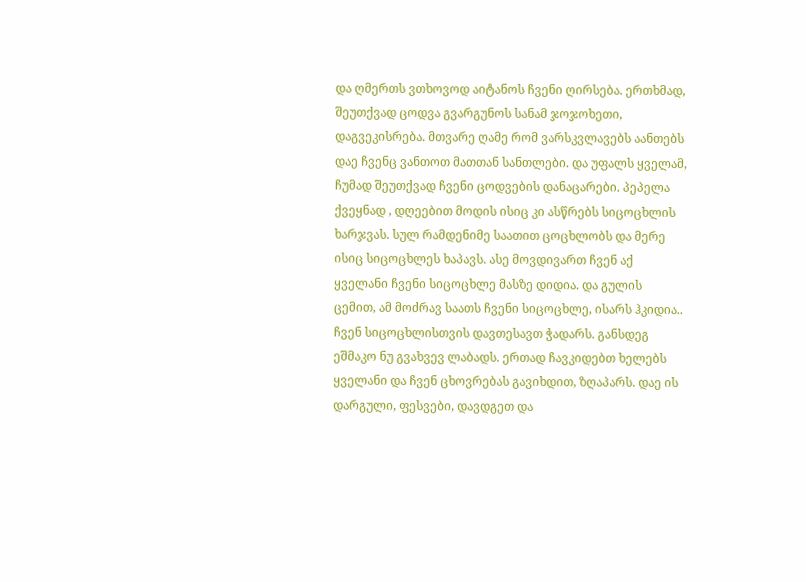და ღმერთს ვთხოვოდ აიტანოს ჩვენი ღირსება. ერთხმად, შეუთქვად ცოდვა გვარგუნოს სანამ ჯოჯოხეთი, დაგვეკისრება. მთვარე ღამე რომ ვარსკვლავებს აანთებს დაე ჩვენც ვანთოთ მათთან სანთლები. და უფალს ყველამ, ჩუმად შეუთქვად ჩვენი ცოდვების დანაცარები. პეპელა ქვეყნად , დღეებით მოდის ისიც კი ასწრებს სიცოცხლის ხარჯვას. სულ რამდენიმე საათით ცოცხლობს და მერე ისიც სიცოცხლეს ხაპავს. ასე მოვდივართ ჩვენ აქ ყველანი ჩვენი სიცოცხლე მასზე დიდია. და გულის ცემით, ამ მოძრავ საათს ჩვენი სიცოცხლე, ისარს ჰკიდია.. ჩვენ სიცოცხლისთვის დავთესავთ ჭადარს. განსდეგ ეშმაკო ნუ გვახვევ ლაბადს. ერთად ჩავკიდებთ ხელებს ყველანი და ჩვენ ცხოვრებას გავიხდით, ზღაპარს. დაე ის დარგული, ფესვები, დავდგეთ და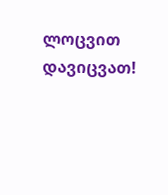ლოცვით დავიცვათ!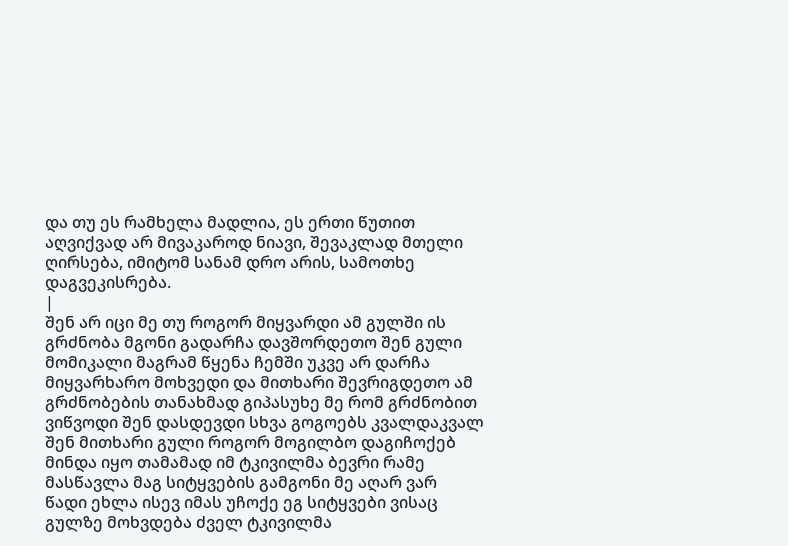და თუ ეს რამხელა მადლია, ეს ერთი წუთით აღვიქვად არ მივაკაროდ ნიავი, შევაკლად მთელი ღირსება, იმიტომ სანამ დრო არის, სამოთხე დაგვეკისრება.
|
შენ არ იცი მე თუ როგორ მიყვარდი ამ გულში ის გრძნობა მგონი გადარჩა დავშორდეთო შენ გული მომიკალი მაგრამ წყენა ჩემში უკვე არ დარჩა
მიყვარხარო მოხვედი და მითხარი შევრიგდეთო ამ გრძნობების თანახმად გიპასუხე მე რომ გრძნობით ვიწვოდი შენ დასდევდი სხვა გოგოებს კვალდაკვალ
შენ მითხარი გული როგორ მოგილბო დაგიჩოქებ მინდა იყო თამამად იმ ტკივილმა ბევრი რამე მასწავლა მაგ სიტყვების გამგონი მე აღარ ვარ
წადი ეხლა ისევ იმას უჩოქე ეგ სიტყვები ვისაც გულზე მოხვდება ძველ ტკივილმა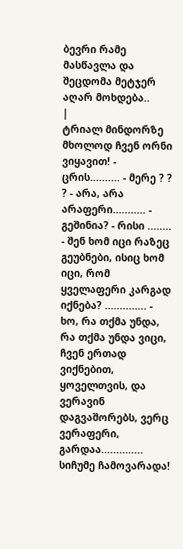ბევრი რამე მასწავლა და შეცდომა მეტჯერ აღარ მოხდება..
|
ტრიალ მინდორზე მხოლოდ ჩვენ ორნი ვიყავით! - ცრის.......... - მერე ? ? ? - არა, არა არაფერი........... - გეშინია? - რისი ........ - შენ ხომ იცი რაზეც გეუბნები, ისიც ხომ იცი, რომ ყველაფერი კარგად იქნება? .............. - ხო, რა თქმა უნდა, რა თქმა უნდა ვიცი, ჩვენ ერთად ვიქნებით, ყოველთვის, და ვერავინ დაგვაშორებს, ვერც ვერაფერი, გარდაა.............. სიჩუმე ჩამოვარადა!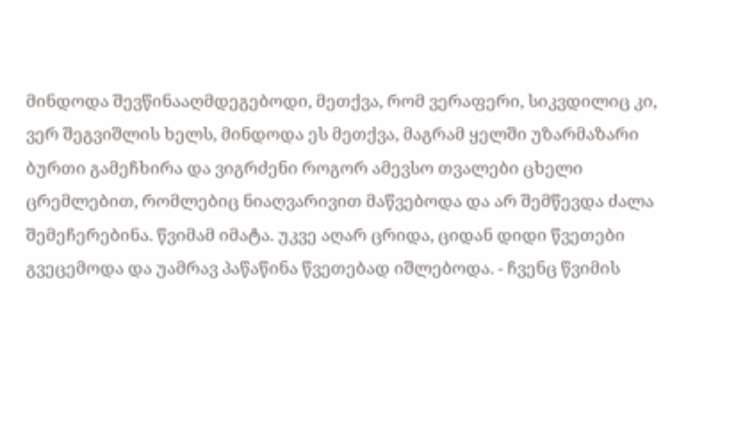მინდოდა შევწინააღმდეგებოდი, მეთქვა, რომ ვერაფერი, სიკვდილიც კი, ვერ შეგვიშლის ხელს, მინდოდა ეს მეთქვა, მაგრამ ყელში უზარმაზარი ბურთი გამეჩხირა და ვიგრძენი როგორ ამევსო თვალები ცხელი ცრემლებით, რომლებიც ნიაღვარივით მაწვებოდა და არ შემწევდა ძალა შემეჩერებინა. წვიმამ იმატა. უკვე აღარ ცრიდა, ციდან დიდი წვეთები გვეცემოდა და უამრავ პაწაწინა წვეთებად იშლებოდა. - ჩვენც წვიმის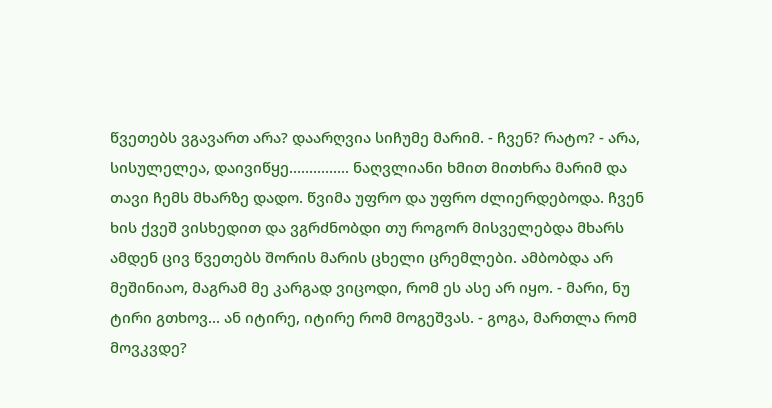წვეთებს ვგავართ არა? დაარღვია სიჩუმე მარიმ. - ჩვენ? რატო? - არა, სისულელეა, დაივიწყე............... ნაღვლიანი ხმით მითხრა მარიმ და თავი ჩემს მხარზე დადო. წვიმა უფრო და უფრო ძლიერდებოდა. ჩვენ ხის ქვეშ ვისხედით და ვგრძნობდი თუ როგორ მისველებდა მხარს ამდენ ცივ წვეთებს შორის მარის ცხელი ცრემლები. ამბობდა არ მეშინიაო, მაგრამ მე კარგად ვიცოდი, რომ ეს ასე არ იყო. - მარი, ნუ ტირი გთხოვ... ან იტირე, იტირე რომ მოგეშვას. - გოგა, მართლა რომ მოვკვდე?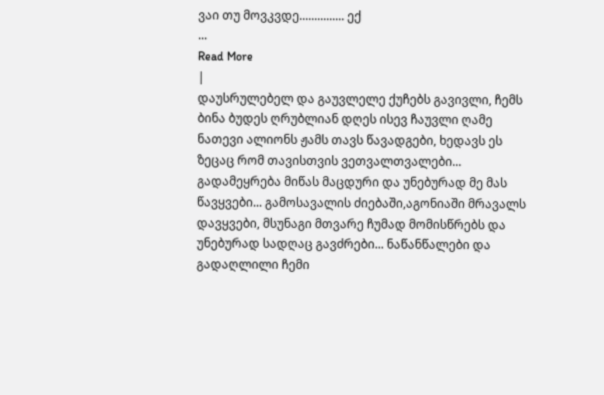ვაი თუ მოვკვდე............... ექ
...
Read More
|
დაუსრულებელ და გაუვლელე ქუჩებს გავივლი, ჩემს ბინა ბუდეს ღრუბლიან დღეს ისევ ჩაუვლი ღამე ნათევი ალიონს ჟამს თავს წავადგები, ხედავს ეს ზეცაც რომ თავისთვის ვეთვალთვალები... გადამეყრება მიწას მაცდური და უნებურად მე მას წავყვები... გამოსავალის ძიებაში,აგონიაში მრავალს დავყვები, მსუნაგი მთვარე ჩუმად მომისწრებს და უნებურად სადღაც გავძრები... ნაწანწალები და გადაღლილი ჩემი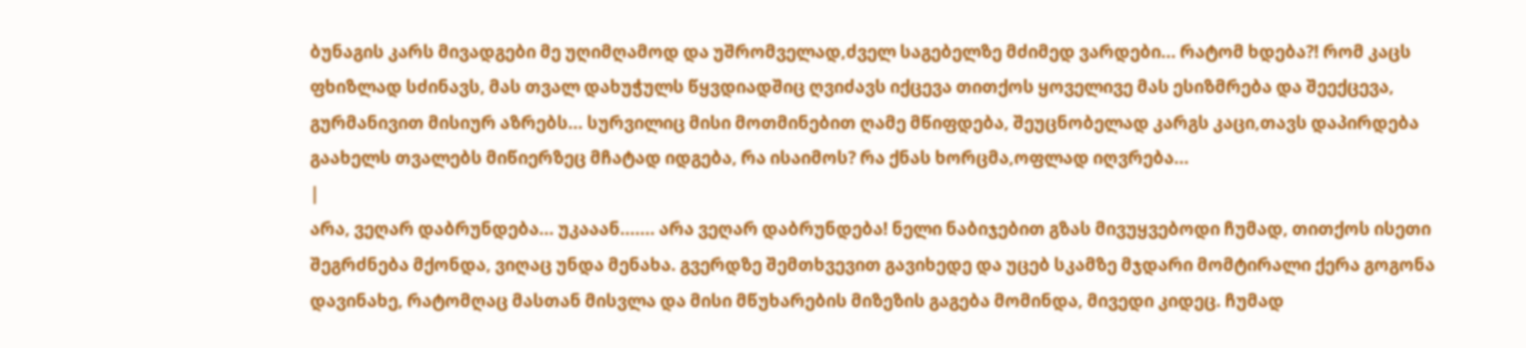ბუნაგის კარს მივადგები მე უღიმღამოდ და უშრომველად,ძველ საგებელზე მძიმედ ვარდები... რატომ ხდება?! რომ კაცს ფხიზლად სძინავს, მას თვალ დახუჭულს წყვდიადშიც ღვიძავს იქცევა თითქოს ყოველივე მას ესიზმრება და შეექცევა, გურმანივით მისიურ აზრებს... სურვილიც მისი მოთმინებით ღამე მწიფდება, შეუცნობელად კარგს კაცი,თავს დაპირდება გაახელს თვალებს მიწიერზეც მჩატად იდგება, რა ისაიმოს? რა ქნას ხორცმა,ოფლად იღვრება...
|
არა, ვეღარ დაბრუნდება... უკააან....... არა ვეღარ დაბრუნდება! ნელი ნაბიჯებით გზას მივუყვებოდი ჩუმად, თითქოს ისეთი შეგრძნება მქონდა, ვიღაც უნდა მენახა. გვერდზე შემთხვევით გავიხედე და უცებ სკამზე მჯდარი მომტირალი ქერა გოგონა დავინახე, რატომღაც მასთან მისვლა და მისი მწუხარების მიზეზის გაგება მომინდა, მივედი კიდეც. ჩუმად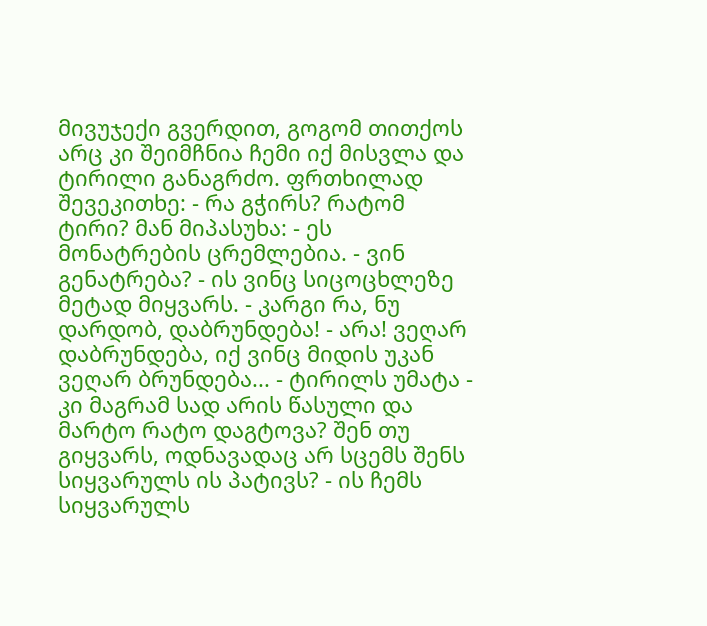მივუჯექი გვერდით, გოგომ თითქოს არც კი შეიმჩნია ჩემი იქ მისვლა და ტირილი განაგრძო. ფრთხილად შევეკითხე: - რა გჭირს? რატომ ტირი? მან მიპასუხა: - ეს მონატრების ცრემლებია. - ვინ გენატრება? - ის ვინც სიცოცხლეზე მეტად მიყვარს. - კარგი რა, ნუ დარდობ, დაბრუნდება! - არა! ვეღარ დაბრუნდება, იქ ვინც მიდის უკან ვეღარ ბრუნდება... - ტირილს უმატა - კი მაგრამ სად არის წასული და მარტო რატო დაგტოვა? შენ თუ გიყვარს, ოდნავადაც არ სცემს შენს სიყვარულს ის პატივს? - ის ჩემს სიყვარულს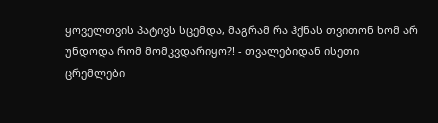ყოველთვის პატივს სცემდა, მაგრამ რა ჰქნას თვითონ ხომ არ უნდოდა რომ მომკვდარიყო?! - თვალებიდან ისეთი ცრემლები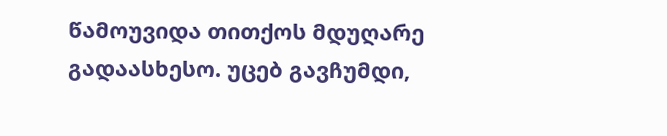წამოუვიდა თითქოს მდუღარე გადაასხესო. უცებ გავჩუმდი,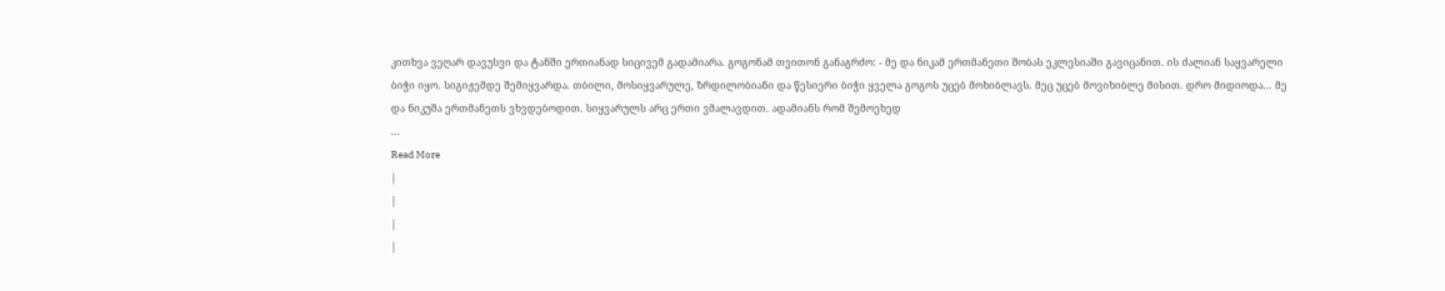კითხვა ვეღარ დავუსვი და ტანში ერთიანად სიცივემ გადამიარა. გოგონამ თვითონ განაგრძო: - მე და ნიკამ ერთმანეთი შობას ეკლესიაში გავიცანით. ის ძალიან საყვარელი ბიჭი იყო. სიგიჟემდე შემიყვარდა. თბილი, მოსიყვარულე, ზრდილობიანი და წესიერი ბიჭი ყველა გოგოს უცებ მოხიბლავს. მეც უცებ მოვიხიბლე მისით. დრო მიდიოდა... მე და ნიკუშა ერთმანეთს ვხვდებოდით. სიყვარულს არც ერთი ვმალავდით. ადამიანს რომ შემოეხედ
...
Read More
|
|
|
|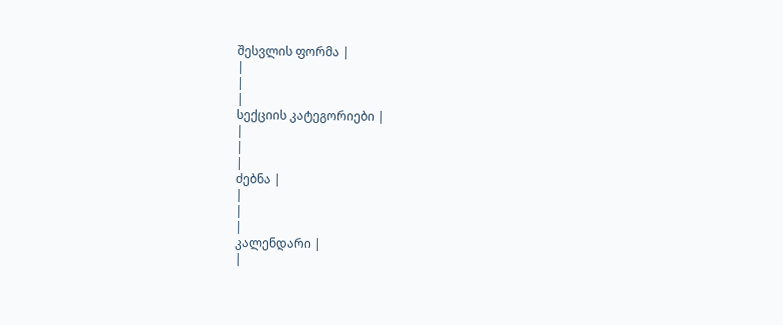შესვლის ფორმა |
|
|
|
სექციის კატეგორიები |
|
|
|
ძებნა |
|
|
|
კალენდარი |
|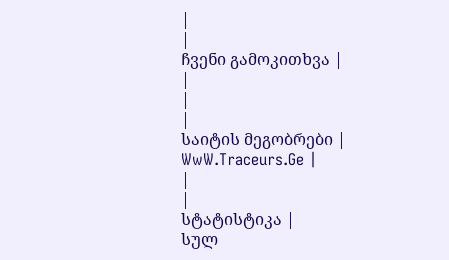|
|
ჩვენი გამოკითხვა |
|
|
|
საიტის მეგობრები |
WwW.Traceurs.Ge |
|
|
სტატისტიკა |
სულ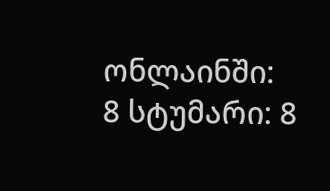ონლაინში: 8 სტუმარი: 8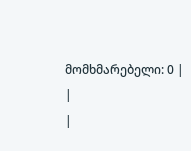მომხმარებელი: 0 |
|
|